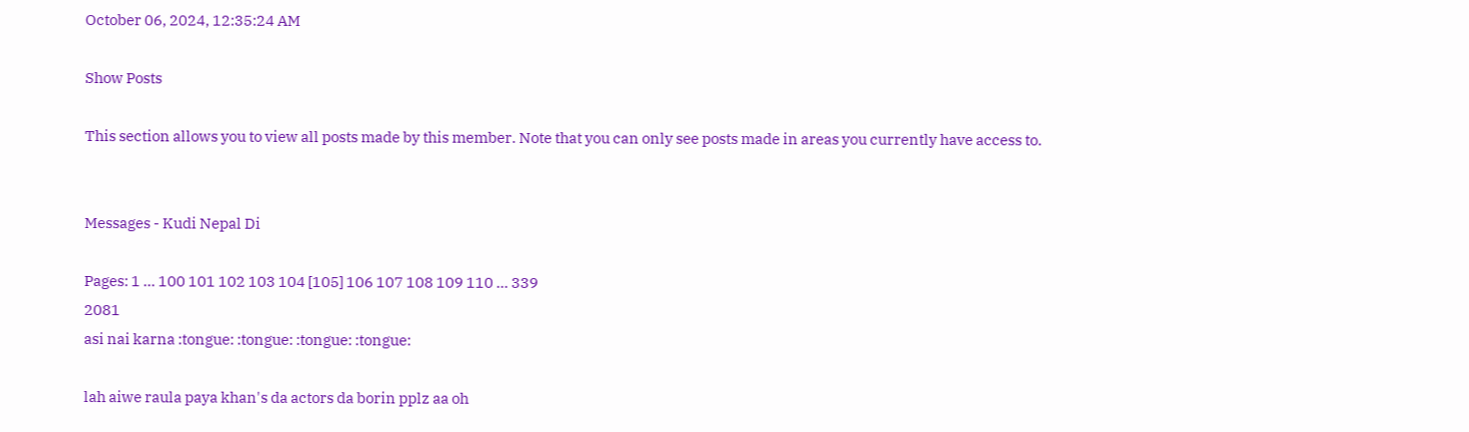October 06, 2024, 12:35:24 AM

Show Posts

This section allows you to view all posts made by this member. Note that you can only see posts made in areas you currently have access to.


Messages - Kudi Nepal Di

Pages: 1 ... 100 101 102 103 104 [105] 106 107 108 109 110 ... 339
2081
asi nai karna :tongue: :tongue: :tongue: :tongue:

lah aiwe raula paya khan's da actors da borin pplz aa oh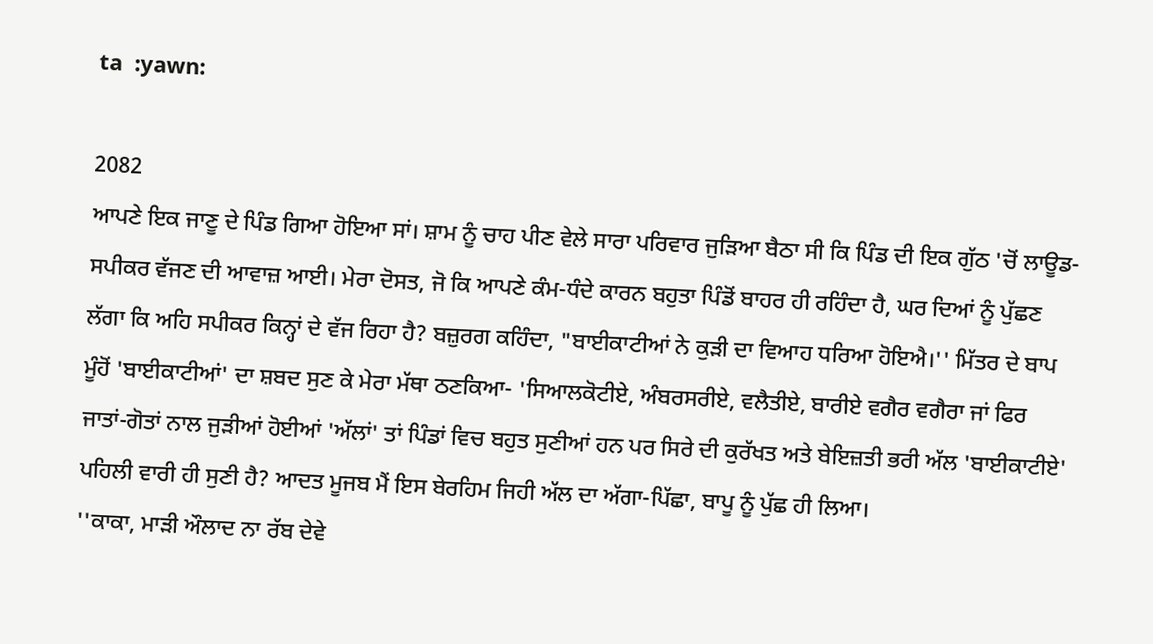ta  :yawn:

2082
ਆਪਣੇ ਇਕ ਜਾਣੂ ਦੇ ਪਿੰਡ ਗਿਆ ਹੋਇਆ ਸਾਂ। ਸ਼ਾਮ ਨੂੰ ਚਾਹ ਪੀਣ ਵੇਲੇ ਸਾਰਾ ਪਰਿਵਾਰ ਜੁੜਿਆ ਬੈਠਾ ਸੀ ਕਿ ਪਿੰਡ ਦੀ ਇਕ ਗੁੱਠ 'ਚੋਂ ਲਾਊਡ-ਸਪੀਕਰ ਵੱਜਣ ਦੀ ਆਵਾਜ਼ ਆਈ। ਮੇਰਾ ਦੋਸਤ, ਜੋ ਕਿ ਆਪਣੇ ਕੰਮ-ਧੰਦੇ ਕਾਰਨ ਬਹੁਤਾ ਪਿੰਡੋਂ ਬਾਹਰ ਹੀ ਰਹਿੰਦਾ ਹੈ, ਘਰ ਦਿਆਂ ਨੂੰ ਪੁੱਛਣ ਲੱਗਾ ਕਿ ਅਹਿ ਸਪੀਕਰ ਕਿਨ੍ਹਾਂ ਦੇ ਵੱਜ ਰਿਹਾ ਹੈ? ਬਜ਼ੁਰਗ ਕਹਿੰਦਾ, "ਬਾਈਕਾਟੀਆਂ ਨੇ ਕੁੜੀ ਦਾ ਵਿਆਹ ਧਰਿਆ ਹੋਇਐ।'' ਮਿੱਤਰ ਦੇ ਬਾਪ ਮੂੰਹੋਂ 'ਬਾਈਕਾਟੀਆਂ' ਦਾ ਸ਼ਬਦ ਸੁਣ ਕੇ ਮੇਰਾ ਮੱਥਾ ਠਣਕਿਆ- 'ਸਿਆਲਕੋਟੀਏ, ਅੰਬਰਸਰੀਏ, ਵਲੈਤੀਏ, ਬਾਰੀਏ ਵਗੈਰ ਵਗੈਰਾ ਜਾਂ ਫਿਰ ਜਾਤਾਂ-ਗੋਤਾਂ ਨਾਲ ਜੁੜੀਆਂ ਹੋਈਆਂ 'ਅੱਲਾਂ' ਤਾਂ ਪਿੰਡਾਂ ਵਿਚ ਬਹੁਤ ਸੁਣੀਆਂ ਹਨ ਪਰ ਸਿਰੇ ਦੀ ਕੁਰੱਖਤ ਅਤੇ ਬੇਇਜ਼ਤੀ ਭਰੀ ਅੱਲ 'ਬਾਈਕਾਟੀਏ' ਪਹਿਲੀ ਵਾਰੀ ਹੀ ਸੁਣੀ ਹੈ? ਆਦਤ ਮੂਜਬ ਮੈਂ ਇਸ ਬੇਰਹਿਮ ਜਿਹੀ ਅੱਲ ਦਾ ਅੱਗਾ-ਪਿੱਛਾ, ਬਾਪੂ ਨੂੰ ਪੁੱਛ ਹੀ ਲਿਆ।
''ਕਾਕਾ, ਮਾੜੀ ਔਲਾਦ ਨਾ ਰੱਬ ਦੇਵੇ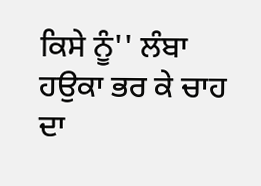ਕਿਸੇ ਨੂੰ'' ਲੰਬਾ ਹਉਕਾ ਭਰ ਕੇ ਚਾਹ ਦਾ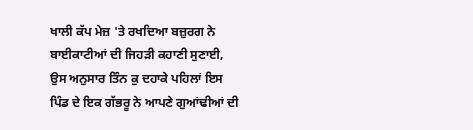ਖਾਲੀ ਕੱਪ ਮੇਜ਼ 'ਤੇ ਰਖਦਿਆ ਬਜ਼ੁਰਗ ਨੇ ਬਾਈਕਾਟੀਆਂ ਦੀ ਜਿਹੜੀ ਕਹਾਣੀ ਸੁਣਾਈ, ਉਸ ਅਨੁਸਾਰ ਤਿੰਨ ਕੁ ਦਹਾਕੇ ਪਹਿਲਾਂ ਇਸ ਪਿੰਡ ਦੇ ਇਕ ਗੱਭਰੂ ਨੇ ਆਪਣੇ ਗੁਆਂਢੀਆਂ ਦੀ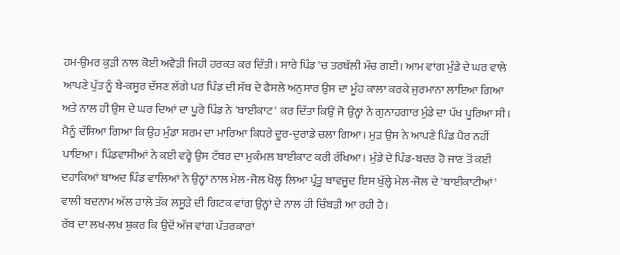ਹਮ-ਉਮਰ ਕੁੜੀ ਨਾਲ ਕੋਈ ਅਵੈੜੀ ਜਿਹੀ ਹਰਕਤ ਕਰ ਦਿੱਤੀ। ਸਾਰੇ ਪਿੰਡ 'ਚ ਤਰਥੱਲੀ ਮੱਚ ਗਈ। ਆਮ ਵਾਂਗ ਮੁੰਡੇ ਦੇ ਘਰ ਵਾਲੇ ਆਪਣੇ ਪੁੱਤ ਨੂੰ ਬੇ-ਕਸੂਰ ਦੱਸਣ ਲੱਗੇ ਪਰ ਪਿੰਡ ਦੀ ਸੱਥ ਦੇ ਫੈਸਲੇ ਅਨੁਸਾਰ ਉਸ ਦਾ ਮੂੰਹ ਕਾਲਾ ਕਰਕੇ ਜੁਰਮਾਨਾ ਲਾਇਆ ਗਿਆ ਅਤੇ ਨਾਲ ਹੀ ਉਸ ਦੇ ਘਰ ਦਿਆਂ ਦਾ ਪੂਰੇ ਪਿੰਡ ਨੇ 'ਬਾਈਕਾਟ' ਕਰ ਦਿੱਤਾ ਕਿਉਂ ਜੋ ਉਨ੍ਹਾਂ ਨੇ ਗੁਨਾਹਗਾਰ ਮੁੰਡੇ ਦਾ ਪੱਖ ਪੂਰਿਆ ਸੀ। ਮੈਨੂੰ ਦੱਸਿਆ ਗਿਆ ਕਿ ਉਹ ਮੁੰਡਾ ਸ਼ਰਮ ਦਾ ਮਾਰਿਆ ਕਿਧਰੇ ਦੂਰ-ਦੁਰਾਡੇ ਚਲਾ ਗਿਆ। ਮੁੜ ਉਸ ਨੇ ਆਪਣੇ ਪਿੰਡ ਪੈਰ ਨਹੀਂ ਪਾਇਆ। ਪਿੰਡਵਾਸੀਆਂ ਨੇ ਕਈ ਵਰ੍ਹੇ ਉਸ ਟੱਬਰ ਦਾ ਮੁਕੰਮਲ ਬਾਈਕਾਟ ਕਰੀ ਰੱਖਿਆ। ਮੁੰਡੇ ਦੇ ਪਿੰਡ-ਬਦਰ ਹੋ ਜਾਣ ਤੋਂ ਕਈ ਦਹਾਕਿਆਂ ਬਾਅਦ ਪਿੰਡ ਵਾਲਿਆਂ ਨੇ ਉਨ੍ਹਾਂ ਨਾਲ ਮੇਲ-ਜੋਲ ਖੋਲ੍ਹ ਲਿਆ ਪ੍ਰੰਤੂ ਬਾਵਜੂਦ ਇਸ ਖੁੱਲ੍ਹੇ ਮੇਲ-ਜੋਲ ਦੇ 'ਬਾਈਕਾਟੀਆਂ' ਵਾਲੀ ਬਦਨਾਮ ਅੱਲ ਹਾਲੇ ਤੱਕ ਲਸੂੜੇ ਦੀ ਗਿਟਕ ਵਾਂਗ ਉਨ੍ਹਾਂ ਦੇ ਨਾਲ ਹੀ ਚਿੰਬੜੀ ਆ ਰਹੀ ਹੈ।
ਰੱਬ ਦਾ ਲਖ-ਲਖ ਸ਼ੁਕਰ ਕਿ ਉਦੋਂ ਅੱਜ ਵਾਂਗ ਪੱਤਰਕਾਰਾਂ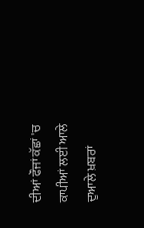ਦੀਆਂ ਫੌਜਾਂ ਕੱਛਾਂ 'ਚ ਕਾਪੀਆਂ ਲਈ ਆਲੇ ਦੁਆਲੇ ਖ਼ਬਰਾਂ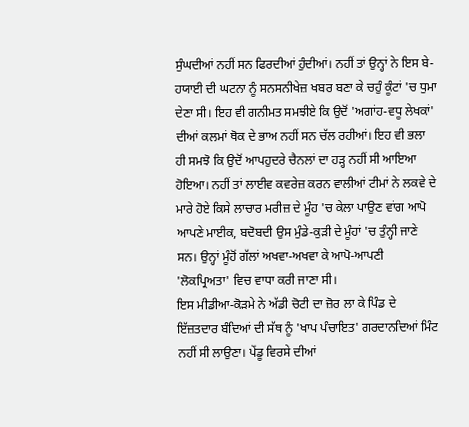ਸੁੰਘਦੀਆਂ ਨਹੀਂ ਸਨ ਫਿਰਦੀਆਂ ਹੁੰਦੀਆਂ। ਨਹੀਂ ਤਾਂ ਉਨ੍ਹਾਂ ਨੇ ਇਸ ਬੇ-ਹਯਾਈ ਦੀ ਘਟਨਾ ਨੂੰ ਸਨਸਨੀਖੇਜ਼ ਖਬਰ ਬਣਾ ਕੇ ਚਹੁੰ ਕੂੰਟਾਂ 'ਚ ਧੁਮਾ ਦੇਣਾ ਸੀ। ਇਹ ਵੀ ਗਨੀਮਤ ਸਮਝੀਏ ਕਿ ਉਦੋਂ 'ਅਗਾਂਹ-ਵਧੂ ਲੇਖਕਾਂ' ਦੀਆਂ ਕਲਮਾਂ ਥੋਕ ਦੇ ਭਾਅ ਨਹੀਂ ਸਨ ਚੱਲ ਰਹੀਆਂ। ਇਹ ਵੀ ਭਲਾ ਹੀ ਸਮਝੋ ਕਿ ਉਦੋਂ ਆਪਹੁਦਰੇ ਚੈਨਲਾਂ ਦਾ ਹੜ੍ਹ ਨਹੀਂ ਸੀ ਆਇਆ ਹੋਇਆ। ਨਹੀਂ ਤਾਂ ਲਾਈਵ ਕਵਰੇਜ਼ ਕਰਨ ਵਾਲੀਆਂ ਟੀਮਾਂ ਨੇ ਲਕਵੇ ਦੇ ਮਾਰੇ ਹੋਏ ਕਿਸੇ ਲਾਚਾਰ ਮਰੀਜ਼ ਦੇ ਮੂੰਹ 'ਚ ਕੇਲਾ ਪਾਉਣ ਵਾਂਗ ਆਪੋ ਆਪਣੇ ਮਾਈਕ, ਬਦੋਬਦੀ ਉਸ ਮੁੰਡੇ-ਕੁੜੀ ਦੇ ਮੂੰਹਾਂ 'ਚ ਤੁੰਨ੍ਹੀ ਜਾਣੇ ਸਨ। ਉਨ੍ਹਾਂ ਮੂੰਹੋਂ ਗੱਲਾਂ ਅਖਵਾ-ਅਖਵਾ ਕੇ ਆਪੋ-ਆਪਣੀ 'ਲੋਕਪ੍ਰਿਅਤਾ' ਵਿਚ ਵਾਧਾ ਕਰੀ ਜਾਣਾ ਸੀ।
ਇਸ ਮੀਡੀਆ-ਕੋੜਮੇ ਨੇ ਅੱਡੀ ਚੋਟੀ ਦਾ ਜ਼ੋਰ ਲਾ ਕੇ ਪਿੰਡ ਦੇ ਇੱਜ਼ਤਦਾਰ ਬੰਦਿਆਂ ਦੀ ਸੱਥ ਨੂੰ 'ਖਾਪ ਪੰਚਾਇਤ' ਗਰਦਾਨਦਿਆਂ ਮਿੰਟ ਨਹੀਂ ਸੀ ਲਾਉਣਾ। ਪੇਂਡੂ ਵਿਰਸੇ ਦੀਆਂ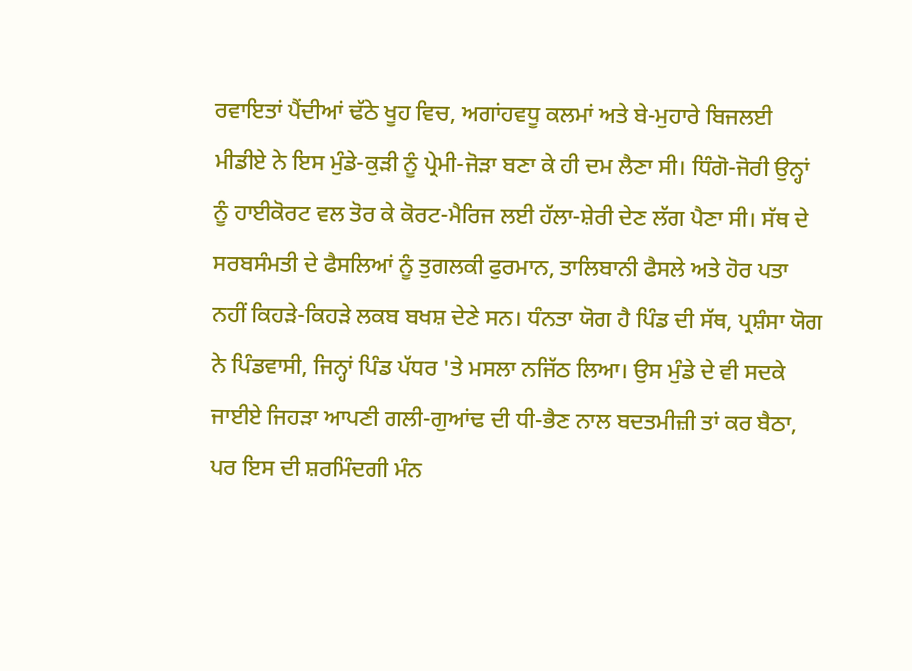ਰਵਾਇਤਾਂ ਪੈਂਦੀਆਂ ਢੱਠੇ ਖੂਹ ਵਿਚ, ਅਗਾਂਹਵਧੂ ਕਲਮਾਂ ਅਤੇ ਬੇ-ਮੁਹਾਰੇ ਬਿਜਲਈ ਮੀਡੀਏ ਨੇ ਇਸ ਮੁੰਡੇ-ਕੁੜੀ ਨੂੰ ਪ੍ਰੇਮੀ-ਜੋੜਾ ਬਣਾ ਕੇ ਹੀ ਦਮ ਲੈਣਾ ਸੀ। ਧਿੰਗੋ-ਜੋਰੀ ਉਨ੍ਹਾਂ ਨੂੰ ਹਾਈਕੋਰਟ ਵਲ ਤੋਰ ਕੇ ਕੋਰਟ-ਮੈਰਿਜ ਲਈ ਹੱਲਾ-ਸ਼ੇਰੀ ਦੇਣ ਲੱਗ ਪੈਣਾ ਸੀ। ਸੱਥ ਦੇ ਸਰਬਸੰਮਤੀ ਦੇ ਫੈਸਲਿਆਂ ਨੂੰ ਤੁਗਲਕੀ ਫੁਰਮਾਨ, ਤਾਲਿਬਾਨੀ ਫੈਸਲੇ ਅਤੇ ਹੋਰ ਪਤਾ ਨਹੀਂ ਕਿਹੜੇ-ਕਿਹੜੇ ਲਕਬ ਬਖਸ਼ ਦੇਣੇ ਸਨ। ਧੰਨਤਾ ਯੋਗ ਹੈ ਪਿੰਡ ਦੀ ਸੱਥ, ਪ੍ਰਸ਼ੰਸਾ ਯੋਗ ਨੇ ਪਿੰਡਵਾਸੀ, ਜਿਨ੍ਹਾਂ ਪਿੰਡ ਪੱਧਰ 'ਤੇ ਮਸਲਾ ਨਜਿੱਠ ਲਿਆ। ਉਸ ਮੁੰਡੇ ਦੇ ਵੀ ਸਦਕੇ ਜਾਈਏ ਜਿਹੜਾ ਆਪਣੀ ਗਲੀ-ਗੁਆਂਢ ਦੀ ਧੀ-ਭੈਣ ਨਾਲ ਬਦਤਮੀਜ਼ੀ ਤਾਂ ਕਰ ਬੈਠਾ, ਪਰ ਇਸ ਦੀ ਸ਼ਰਮਿੰਦਗੀ ਮੰਨ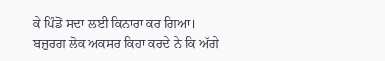ਕੇ ਪਿੰਡੋਂ ਸਦਾ ਲਈ ਕਿਨਾਰਾ ਕਰ ਗਿਆ।
ਬਜ਼ੁਰਗ ਲੋਕ ਅਕਸਰ ਕਿਹਾ ਕਰਦੇ ਨੇ ਕਿ ਅੱਗੇ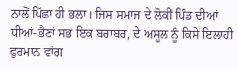ਨਾਲੋਂ ਪਿੱਛਾ ਹੀ ਭਲਾ। ਜਿਸ ਸਮਾਜ ਦੇ ਲੋਕੀਂ ਪਿੰਡ ਦੀਆਂ ਧੀਆਂ-ਭੈਣਾਂ ਸਭ ਇਕ ਬਰਾਬਰ, ਦੇ ਅਸੂਲ ਨੂੰ ਕਿਸੇ ਇਲਾਹੀ ਫੁਰਮਾਨ ਵਾਂਗ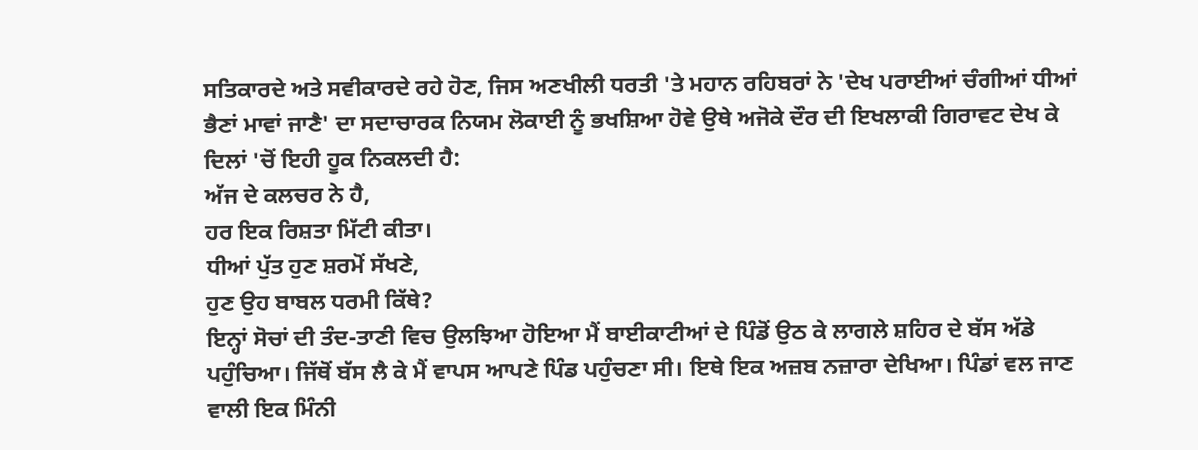ਸਤਿਕਾਰਦੇ ਅਤੇ ਸਵੀਕਾਰਦੇ ਰਹੇ ਹੋਣ, ਜਿਸ ਅਣਖੀਲੀ ਧਰਤੀ 'ਤੇ ਮਹਾਨ ਰਹਿਬਰਾਂ ਨੇ 'ਦੇਖ ਪਰਾਈਆਂ ਚੰਗੀਆਂ ਧੀਆਂ ਭੈਣਾਂ ਮਾਵਾਂ ਜਾਣੈ' ਦਾ ਸਦਾਚਾਰਕ ਨਿਯਮ ਲੋਕਾਈ ਨੂੰ ਭਖਸ਼ਿਆ ਹੋਵੇ ਉਥੇ ਅਜੋਕੇ ਦੌਰ ਦੀ ਇਖਲਾਕੀ ਗਿਰਾਵਟ ਦੇਖ ਕੇ ਦਿਲਾਂ 'ਚੋਂ ਇਹੀ ਹੂਕ ਨਿਕਲਦੀ ਹੈ:
ਅੱਜ ਦੇ ਕਲਚਰ ਨੇ ਹੈ,
ਹਰ ਇਕ ਰਿਸ਼ਤਾ ਮਿੱਟੀ ਕੀਤਾ।
ਧੀਆਂ ਪੁੱਤ ਹੁਣ ਸ਼ਰਮੋਂ ਸੱਖਣੇ,
ਹੁਣ ਉਹ ਬਾਬਲ ਧਰਮੀ ਕਿੱਥੇ?
ਇਨ੍ਹਾਂ ਸੋਚਾਂ ਦੀ ਤੰਦ-ਤਾਣੀ ਵਿਚ ਉਲਝਿਆ ਹੋਇਆ ਮੈਂ ਬਾਈਕਾਟੀਆਂ ਦੇ ਪਿੰਡੋਂ ਉਠ ਕੇ ਲਾਗਲੇ ਸ਼ਹਿਰ ਦੇ ਬੱਸ ਅੱਡੇ ਪਹੁੰਚਿਆ। ਜਿੱਥੋਂ ਬੱਸ ਲੈ ਕੇ ਮੈਂ ਵਾਪਸ ਆਪਣੇ ਪਿੰਡ ਪਹੁੰਚਣਾ ਸੀ। ਇਥੇ ਇਕ ਅਜ਼ਬ ਨਜ਼ਾਰਾ ਦੇਖਿਆ। ਪਿੰਡਾਂ ਵਲ ਜਾਣ ਵਾਲੀ ਇਕ ਮਿੰਨੀ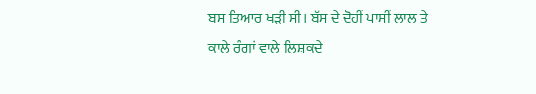ਬਸ ਤਿਆਰ ਖੜੀ ਸੀ। ਬੱਸ ਦੇ ਦੋਹੀਂ ਪਾਸੀਂ ਲਾਲ ਤੇ ਕਾਲੇ ਰੰਗਾਂ ਵਾਲੇ ਲਿਸ਼ਕਦੇ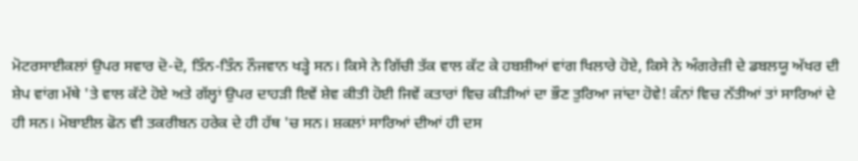ਮੋਟਰਸਾਈਕਲਾਂ ਉਪਰ ਸਵਾਰ ਦੋ-ਦੋ, ਤਿੰਨ-ਤਿੰਨ ਨੌਜਵਾਨ ਖੜ੍ਹੇ ਸਨ। ਕਿਸੇ ਨੇ ਗਿੱਚੀ ਤੱਕ ਵਾਲ ਕੱਟ ਕੇ ਹਬਸ਼ੀਆਂ ਵਾਂਗ ਖਿਲਾਰੇ ਹੋਏ, ਕਿਸੇ ਨੇ ਅੰਗਰੇਜ਼ੀ ਦੇ ਡਬਲਯੂ ਅੱਖਰ ਦੀ ਸ਼ੇਪ ਵਾਂਗ ਮੱਥੇ 'ਤੇ ਵਾਲ ਕੱਟੇ ਹੋਏ ਅਤੇ ਗੱਲ੍ਹਾਂ ਉਪਰ ਦਾਹੜੀ ਇਵੇਂ ਸ਼ੇਵ ਕੀਤੀ ਹੋਈ ਜਿਵੇਂ ਕਤਾਰਾਂ ਵਿਚ ਕੀੜੀਆਂ ਦਾ ਭੌਣ ਤੁਰਿਆ ਜਾਂਦਾ ਹੋਵੇ! ਕੰਨਾਂ ਵਿਚ ਨੱਤੀਆਂ ਤਾਂ ਸਾਰਿਆਂ ਦੇ ਹੀ ਸਨ। ਮੋਬਾਈਲ ਫੋਨ ਵੀ ਤਕਰੀਬਨ ਹਰੇਕ ਦੇ ਹੀ ਹੱਥ 'ਚ ਸਨ। ਸ਼ਕਲਾਂ ਸਾਰਿਆਂ ਦੀਆਂ ਹੀ ਦਸ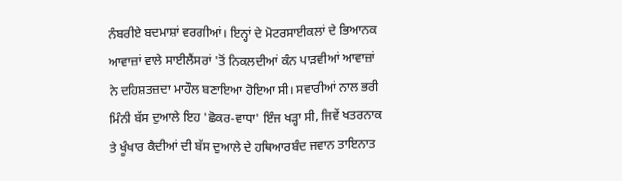ਨੰਬਰੀਏ ਬਦਮਾਸ਼ਾਂ ਵਰਗੀਆਂ। ਇਨ੍ਹਾਂ ਦੇ ਮੋਟਰਸਾਈਕਲਾਂ ਦੇ ਭਿਆਨਕ ਆਵਾਜ਼ਾਂ ਵਾਲੇ ਸਾਈਲੈਂਸਰਾਂ 'ਤੋਂ ਨਿਕਲਦੀਆਂ ਕੰਨ ਪਾੜਵੀਆਂ ਆਵਾਜ਼ਾਂ ਨੇ ਦਹਿਸ਼ਤਜ਼ਦਾ ਮਾਹੌਲ ਬਣਾਇਆ ਹੋਇਆ ਸੀ। ਸਵਾਰੀਆਂ ਨਾਲ ਭਰੀ ਮਿੰਨੀ ਬੱਸ ਦੁਆਲੇ ਇਹ 'ਛੋਕਰ-ਵਾਧਾ' ਇੰਜ ਖੜ੍ਹਾ ਸੀ, ਜਿਵੇਂ ਖਤਰਨਾਕ ਤੇ ਖੂੰਖਾਰ ਕੈਦੀਆਂ ਦੀ ਬੱਸ ਦੁਆਲੇ ਦੇ ਹਥਿਆਰਬੰਦ ਜਵਾਨ ਤਾਇਨਾਤ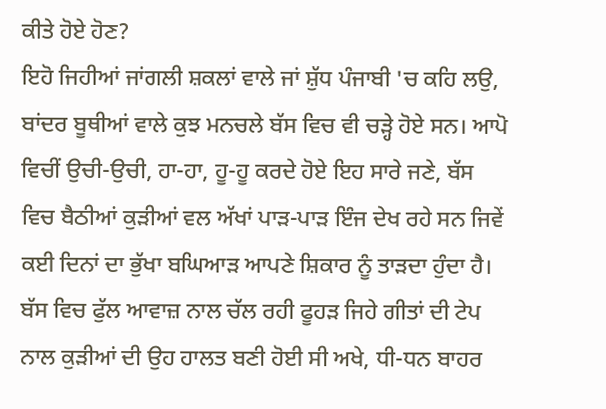ਕੀਤੇ ਹੋਏ ਹੋਣ?
ਇਹੋ ਜਿਹੀਆਂ ਜਾਂਗਲੀ ਸ਼ਕਲਾਂ ਵਾਲੇ ਜਾਂ ਸ਼ੁੱਧ ਪੰਜਾਬੀ 'ਚ ਕਹਿ ਲਉ, ਬਾਂਦਰ ਬੂਥੀਆਂ ਵਾਲੇ ਕੁਝ ਮਨਚਲੇ ਬੱਸ ਵਿਚ ਵੀ ਚੜ੍ਹੇ ਹੋਏ ਸਨ। ਆਪੋ ਵਿਚੀਂ ਉਚੀ-ਉਚੀ, ਹਾ-ਹਾ, ਹੂ-ਹੂ ਕਰਦੇ ਹੋਏ ਇਹ ਸਾਰੇ ਜਣੇ, ਬੱਸ ਵਿਚ ਬੈਠੀਆਂ ਕੁੜੀਆਂ ਵਲ ਅੱਖਾਂ ਪਾੜ-ਪਾੜ ਇੰਜ ਦੇਖ ਰਹੇ ਸਨ ਜਿਵੇਂ ਕਈ ਦਿਨਾਂ ਦਾ ਭੁੱਖਾ ਬਘਿਆੜ ਆਪਣੇ ਸ਼ਿਕਾਰ ਨੂੰ ਤਾੜਦਾ ਹੁੰਦਾ ਹੈ। ਬੱਸ ਵਿਚ ਫੁੱਲ ਆਵਾਜ਼ ਨਾਲ ਚੱਲ ਰਹੀ ਫੂਹੜ ਜਿਹੇ ਗੀਤਾਂ ਦੀ ਟੇਪ ਨਾਲ ਕੁੜੀਆਂ ਦੀ ਉਹ ਹਾਲਤ ਬਣੀ ਹੋਈ ਸੀ ਅਖੇ, ਧੀ-ਧਨ ਬਾਹਰ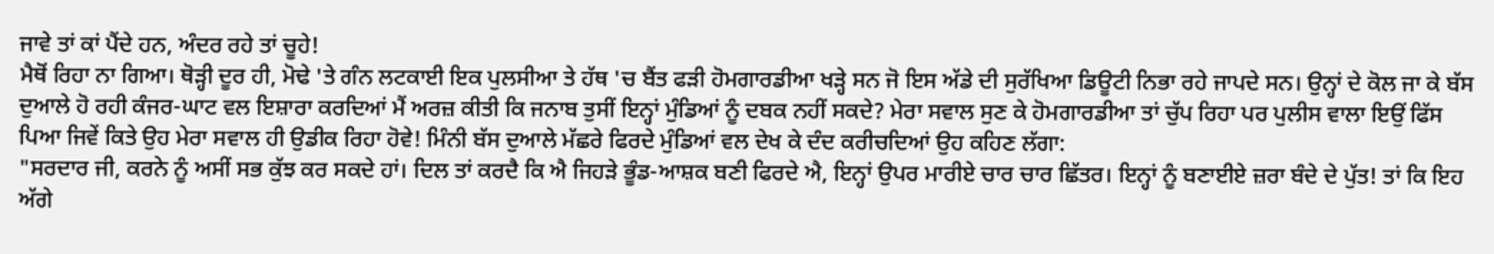ਜਾਵੇ ਤਾਂ ਕਾਂ ਪੈਂਦੇ ਹਨ, ਅੰਦਰ ਰਹੇ ਤਾਂ ਚੂਹੇ!
ਮੈਥੋਂ ਰਿਹਾ ਨਾ ਗਿਆ। ਥੋੜ੍ਹੀ ਦੂਰ ਹੀ, ਮੋਢੇ 'ਤੇ ਗੰਨ ਲਟਕਾਈ ਇਕ ਪੁਲਸੀਆ ਤੇ ਹੱਥ 'ਚ ਬੈਂਤ ਫੜੀ ਹੋਮਗਾਰਡੀਆ ਖੜ੍ਹੇ ਸਨ ਜੋ ਇਸ ਅੱਡੇ ਦੀ ਸੁਰੱਖਿਆ ਡਿਊਟੀ ਨਿਭਾ ਰਹੇ ਜਾਪਦੇ ਸਨ। ਉਨ੍ਹਾਂ ਦੇ ਕੋਲ ਜਾ ਕੇ ਬੱਸ ਦੁਆਲੇ ਹੋ ਰਹੀ ਕੰਜਰ-ਘਾਟ ਵਲ ਇਸ਼ਾਰਾ ਕਰਦਿਆਂ ਮੈਂ ਅਰਜ਼ ਕੀਤੀ ਕਿ ਜਨਾਬ ਤੁਸੀਂ ਇਨ੍ਹਾਂ ਮੁੰਡਿਆਂ ਨੂੰ ਦਬਕ ਨਹੀਂ ਸਕਦੇ? ਮੇਰਾ ਸਵਾਲ ਸੁਣ ਕੇ ਹੋਮਗਾਰਡੀਆ ਤਾਂ ਚੁੱਪ ਰਿਹਾ ਪਰ ਪੁਲੀਸ ਵਾਲਾ ਇਉਂ ਫਿੱਸ ਪਿਆ ਜਿਵੇਂ ਕਿਤੇ ਉਹ ਮੇਰਾ ਸਵਾਲ ਹੀ ਉਡੀਕ ਰਿਹਾ ਹੋਵੇ! ਮਿੰਨੀ ਬੱਸ ਦੁਆਲੇ ਮੱਛਰੇ ਫਿਰਦੇ ਮੁੰਡਿਆਂ ਵਲ ਦੇਖ ਕੇ ਦੰਦ ਕਰੀਚਦਿਆਂ ਉਹ ਕਹਿਣ ਲੱਗਾ:
"ਸਰਦਾਰ ਜੀ, ਕਰਨੇ ਨੂੰ ਅਸੀਂ ਸਭ ਕੁੱਝ ਕਰ ਸਕਦੇ ਹਾਂ। ਦਿਲ ਤਾਂ ਕਰਦੈ ਕਿ ਐ ਜਿਹੜੇ ਭੂੰਡ-ਆਸ਼ਕ ਬਣੀ ਫਿਰਦੇ ਐ, ਇਨ੍ਹਾਂ ਉਪਰ ਮਾਰੀਏ ਚਾਰ ਚਾਰ ਛਿੱਤਰ। ਇਨ੍ਹਾਂ ਨੂੰ ਬਣਾਈਏ ਜ਼ਰਾ ਬੰਦੇ ਦੇ ਪੁੱਤ! ਤਾਂ ਕਿ ਇਹ ਅੱਗੇ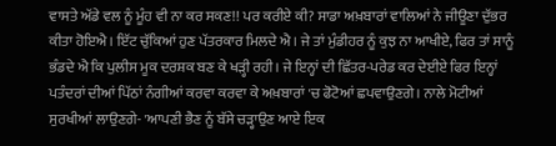ਵਾਸਤੇ ਅੱਡੇ ਵਲ ਨੂੰ ਮੂੰਹ ਵੀ ਨਾ ਕਰ ਸਕਣ!! ਪਰ ਕਰੀਏ ਕੀ? ਸਾਡਾ ਅਖ਼ਬਾਰਾਂ ਵਾਲਿਆਂ ਨੇ ਜੀਊਣਾ ਦੁੱਭਰ ਕੀਤਾ ਹੋਇਐ। ਇੱਟ ਚੁੱਕਿਆਂ ਹੁਣ ਪੱਤਰਕਾਰ ਮਿਲਦੇ ਐ। ਜੇ ਤਾਂ ਮੁੰਡੀਹਰ ਨੂੰ ਕੁਝ ਨਾ ਆਖੀਏ, ਫਿਰ ਤਾਂ ਸਾਨੂੰ ਭੰਡਦੇ ਐ ਕਿ ਪੁਲੀਸ ਮੂਕ ਦਰਸ਼ਕ ਬਣ ਕੇ ਖੜ੍ਹੀ ਰਹੀ। ਜੇ ਇਨ੍ਹਾਂ ਦੀ ਛਿੱਤਰ-ਪਰੇਡ ਕਰ ਦੇਈਏ ਫਿਰ ਇਨ੍ਹਾਂ ਪਤੰਦਰਾਂ ਦੀਆਂ ਪਿੱਠਾਂ ਨੰਗੀਆਂ ਕਰਵਾ ਕਰਵਾ ਕੇ ਅਖ਼ਬਾਰਾਂ 'ਚ ਫੋਟੋਆਂ ਛਪਵਾਉਣਗੇ। ਨਾਲੇ ਮੋਟੀਆਂ ਸੁਰਖੀਆਂ ਲਾਉਣਗੇ- 'ਆਪਣੀ ਭੈਣ ਨੂੰ ਬੱਸੇ ਚੜ੍ਹਾਉਣ ਆਏ ਇਕ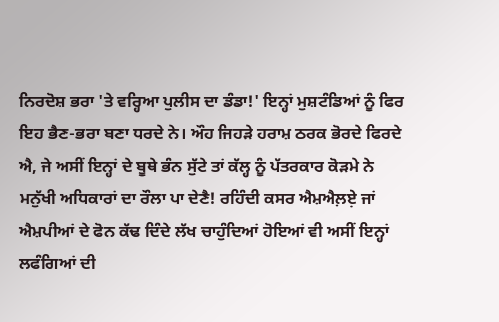ਨਿਰਦੋਸ਼ ਭਰਾ 'ਤੇ ਵਰ੍ਹਿਆ ਪੁਲੀਸ ਦਾ ਡੰਡਾ!' ਇਨ੍ਹਾਂ ਮੁਸ਼ਟੰਡਿਆਂ ਨੂੰ ਫਿਰ ਇਹ ਭੈਣ-ਭਰਾ ਬਣਾ ਧਰਦੇ ਨੇ। ਔਹ ਜਿਹੜੇ ਹਰਾਮ਼ ਠਰਕ ਭੋਰਦੇ ਫਿਰਦੇ ਐ, ਜੇ ਅਸੀਂ ਇਨ੍ਹਾਂ ਦੇ ਬੂਥੇ ਭੰਨ ਸੁੱਟੇ ਤਾਂ ਕੱਲ੍ਹ ਨੂੰ ਪੱਤਰਕਾਰ ਕੋੜਮੇ ਨੇ ਮਨੁੱਖੀ ਅਧਿਕਾਰਾਂ ਦਾ ਰੌਲਾ ਪਾ ਦੇਣੈ! ਰਹਿੰਦੀ ਕਸਰ ਐਮ਼ਐਲ਼ਏ਼ ਜਾਂ ਐਮ਼ਪੀਆਂ ਦੇ ਫੋਨ ਕੱਢ ਦਿੰਦੇ ਲੱਖ ਚਾਹੁੰਦਿਆਂ ਹੋਇਆਂ ਵੀ ਅਸੀਂ ਇਨ੍ਹਾਂ ਲਫੰਗਿਆਂ ਦੀ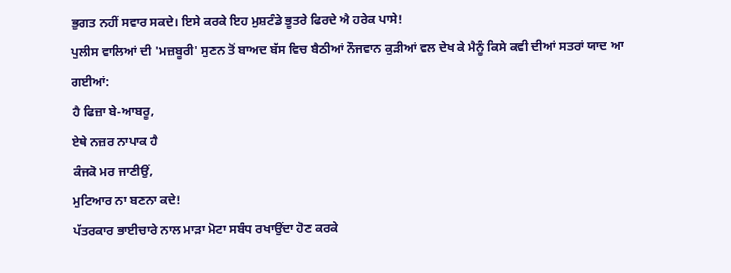ਭੁਗਤ ਨਹੀਂ ਸਵਾਰ ਸਕਦੇ। ਇਸੇ ਕਰਕੇ ਇਹ ਮੁਸ਼ਟੰਡੇ ਭੂਤਰੇ ਫਿਰਦੇ ਐ ਹਰੇਕ ਪਾਸੇ!
ਪੁਲੀਸ ਵਾਲਿਆਂ ਦੀ 'ਮਜ਼ਬੂਰੀ' ਸੁਣਨ ਤੋਂ ਬਾਅਦ ਬੱਸ ਵਿਚ ਬੈਠੀਆਂ ਨੌਜਵਾਨ ਕੁੜੀਆਂ ਵਲ ਦੇਖ ਕੇ ਮੈਨੂੰ ਕਿਸੇ ਕਵੀ ਦੀਆਂ ਸਤਰਾਂ ਯਾਦ ਆ ਗਈਆਂ:
ਹੈ ਫਿਜ਼ਾ ਬੇ-ਆਬਰੂ,
ਏਥੇ ਨਜ਼ਰ ਨਾਪਾਕ ਹੈ
ਕੰਜਕੋ ਮਰ ਜਾਣੀਉਂ,
ਮੁਟਿਆਰ ਨਾ ਬਣਨਾ ਕਦੇ!
ਪੱਤਰਕਾਰ ਭਾਈਚਾਰੇ ਨਾਲ ਮਾੜਾ ਮੋਟਾ ਸਬੰਧ ਰਖਾਉਂਦਾ ਹੋਣ ਕਰਕੇ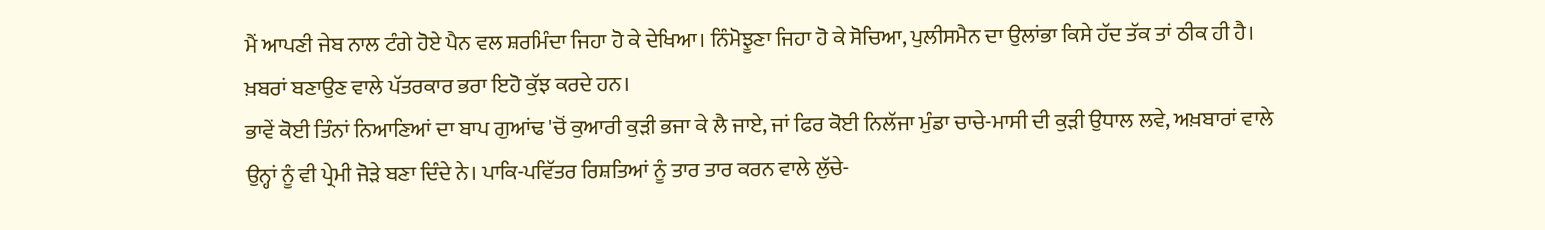ਮੈਂ ਆਪਣੀ ਜੇਬ ਨਾਲ ਟੰਗੇ ਹੋਏ ਪੈਨ ਵਲ ਸ਼ਰਮਿੰਦਾ ਜਿਹਾ ਹੋ ਕੇ ਦੇਖਿਆ। ਨਿੰਮੋਝੂਣਾ ਜਿਹਾ ਹੋ ਕੇ ਸੋਚਿਆ, ਪੁਲੀਸਮੈਨ ਦਾ ਉਲਾਂਭਾ ਕਿਸੇ ਹੱਦ ਤੱਕ ਤਾਂ ਠੀਕ ਹੀ ਹੈ। ਖ਼ਬਰਾਂ ਬਣਾਉਣ ਵਾਲੇ ਪੱਤਰਕਾਰ ਭਰਾ ਇਹੋ ਕੁੱਝ ਕਰਦੇ ਹਨ।
ਭਾਵੇਂ ਕੋਈ ਤਿੰਨਾਂ ਨਿਆਣਿਆਂ ਦਾ ਬਾਪ ਗੁਆਂਢ 'ਚੋਂ ਕੁਆਰੀ ਕੁੜੀ ਭਜਾ ਕੇ ਲੈ ਜਾਏ, ਜਾਂ ਫਿਰ ਕੋਈ ਨਿਲੱਜਾ ਮੁੰਡਾ ਚਾਚੇ-ਮਾਸੀ ਦੀ ਕੁੜੀ ਉਧਾਲ ਲਵੇ, ਅਖ਼ਬਾਰਾਂ ਵਾਲੇ ਉਨ੍ਹਾਂ ਨੂੰ ਵੀ ਪ੍ਰੇਮੀ ਜੋੜੇ ਬਣਾ ਦਿੰਦੇ ਨੇ। ਪਾਕਿ-ਪਵਿੱਤਰ ਰਿਸ਼ਤਿਆਂ ਨੂੰ ਤਾਰ ਤਾਰ ਕਰਨ ਵਾਲੇ ਲੁੱਚੇ-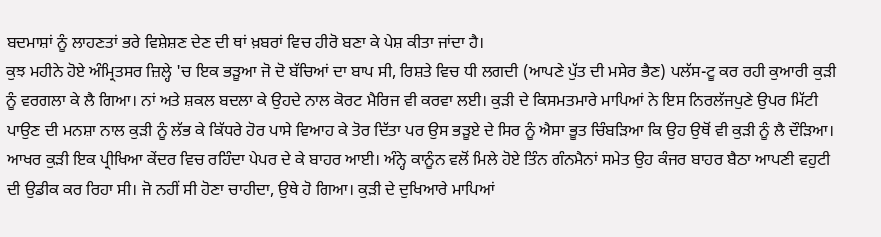ਬਦਮਾਸ਼ਾਂ ਨੂੰ ਲਾਹਣਤਾਂ ਭਰੇ ਵਿਸ਼ੇਸ਼ਣ ਦੇਣ ਦੀ ਥਾਂ ਖ਼ਬਰਾਂ ਵਿਚ ਹੀਰੋ ਬਣਾ ਕੇ ਪੇਸ਼ ਕੀਤਾ ਜਾਂਦਾ ਹੈ।
ਕੁਝ ਮਹੀਨੇ ਹੋਏ ਅੰਮ੍ਰਿਤਸਰ ਜ਼ਿਲ੍ਹੇ 'ਚ ਇਕ ਭੜੂਆ ਜੋ ਦੋ ਬੱਚਿਆਂ ਦਾ ਬਾਪ ਸੀ, ਰਿਸ਼ਤੇ ਵਿਚ ਧੀ ਲਗਦੀ (ਆਪਣੇ ਪੁੱਤ ਦੀ ਮਸੇਰ ਭੈਣ) ਪਲੱਸ-ਟੂ ਕਰ ਰਹੀ ਕੁਆਰੀ ਕੁੜੀ ਨੂੰ ਵਰਗਲਾ ਕੇ ਲੈ ਗਿਆ। ਨਾਂ ਅਤੇ ਸ਼ਕਲ ਬਦਲਾ ਕੇ ਉਹਦੇ ਨਾਲ ਕੋਰਟ ਮੈਰਿਜ ਵੀ ਕਰਵਾ ਲਈ। ਕੁੜੀ ਦੇ ਕਿਸਮਤਮਾਰੇ ਮਾਪਿਆਂ ਨੇ ਇਸ ਨਿਰਲੱਜਪੁਣੇ ਉਪਰ ਮਿੱਟੀ ਪਾਉਣ ਦੀ ਮਨਸ਼ਾ ਨਾਲ ਕੁੜੀ ਨੂੰ ਲੱਭ ਕੇ ਕਿੱਧਰੇ ਹੋਰ ਪਾਸੇ ਵਿਆਹ ਕੇ ਤੋਰ ਦਿੱਤਾ ਪਰ ਉਸ ਭੜੂਏ ਦੇ ਸਿਰ ਨੂੰ ਐਸਾ ਭੂਤ ਚਿੰਬੜਿਆ ਕਿ ਉਹ ਉਥੋਂ ਵੀ ਕੁੜੀ ਨੂੰ ਲੈ ਦੌੜਿਆ। ਆਖਰ ਕੁੜੀ ਇਕ ਪ੍ਰੀਖਿਆ ਕੇਂਦਰ ਵਿਚ ਰਹਿੰਦਾ ਪੇਪਰ ਦੇ ਕੇ ਬਾਹਰ ਆਈ। ਅੰਨ੍ਹੇ ਕਾਨੂੰਨ ਵਲੋਂ ਮਿਲੇ ਹੋਏ ਤਿੰਨ ਗੰਨਮੈਨਾਂ ਸਮੇਤ ਉਹ ਕੰਜਰ ਬਾਹਰ ਬੈਠਾ ਆਪਣੀ ਵਹੁਟੀ ਦੀ ਉਡੀਕ ਕਰ ਰਿਹਾ ਸੀ। ਜੋ ਨਹੀਂ ਸੀ ਹੋਣਾ ਚਾਹੀਦਾ, ਉਥੇ ਹੋ ਗਿਆ। ਕੁੜੀ ਦੇ ਦੁਖਿਆਰੇ ਮਾਪਿਆਂ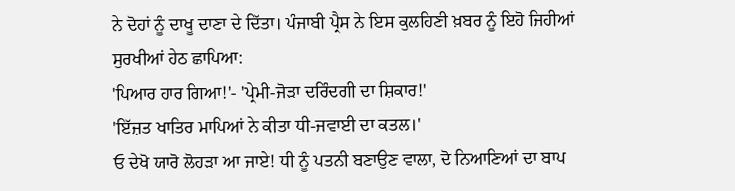ਨੇ ਦੋਹਾਂ ਨੂੰ ਦਾਖੂ ਦਾਣਾ ਦੇ ਦਿੱਤਾ। ਪੰਜਾਬੀ ਪ੍ਰੈਸ ਨੇ ਇਸ ਕੁਲਹਿਣੀ ਖ਼ਬਰ ਨੂੰ ਇਹੋ ਜਿਹੀਆਂ ਸੁਰਖੀਆਂ ਹੇਠ ਛਾਪਿਆ:
'ਪਿਆਰ ਹਾਰ ਗਿਆ!'- 'ਪ੍ਰੇਮੀ-ਜੋੜਾ ਦਰਿੰਦਗੀ ਦਾ ਸ਼ਿਕਾਰ!'
'ਇੱਜ਼ਤ ਖਾਤਿਰ ਮਾਪਿਆਂ ਨੇ ਕੀਤਾ ਧੀ-ਜਵਾਈ ਦਾ ਕਤਲ।'
ਓ ਦੇਖੋ ਯਾਰੋ ਲੋਹੜਾ ਆ ਜਾਏ! ਧੀ ਨੂੰ ਪਤਨੀ ਬਣਾਉਣ ਵਾਲਾ, ਦੋ ਨਿਆਣਿਆਂ ਦਾ ਬਾਪ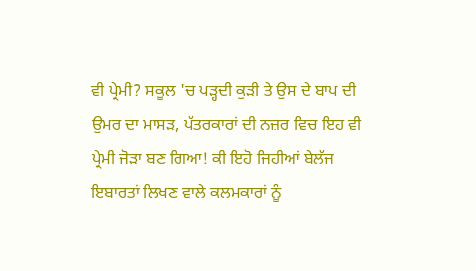ਵੀ ਪ੍ਰੇਮੀ? ਸਕੂਲ 'ਚ ਪੜ੍ਹਦੀ ਕੁੜੀ ਤੇ ਉਸ ਦੇ ਬਾਪ ਦੀ ਉਮਰ ਦਾ ਮਾਸੜ, ਪੱਤਰਕਾਰਾਂ ਦੀ ਨਜ਼ਰ ਵਿਚ ਇਹ ਵੀ ਪ੍ਰੇਮੀ ਜੋੜਾ ਬਣ ਗਿਆ! ਕੀ ਇਹੋ ਜਿਹੀਆਂ ਬੇਲੱਜ ਇਬਾਰਤਾਂ ਲਿਖਣ ਵਾਲੇ ਕਲਮਕਾਰਾਂ ਨੂੰ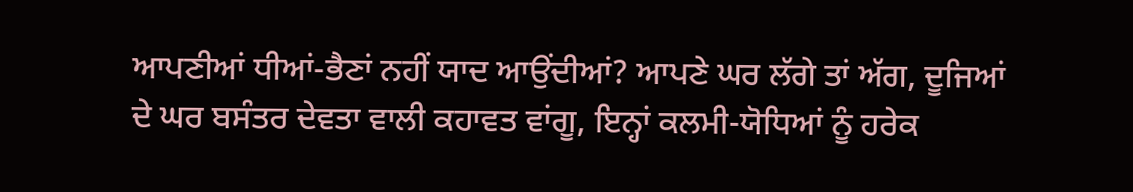ਆਪਣੀਆਂ ਧੀਆਂ-ਭੈਣਾਂ ਨਹੀਂ ਯਾਦ ਆਉਂਦੀਆਂ? ਆਪਣੇ ਘਰ ਲੱਗੇ ਤਾਂ ਅੱਗ, ਦੂਜਿਆਂ ਦੇ ਘਰ ਬਸੰਤਰ ਦੇਵਤਾ ਵਾਲੀ ਕਹਾਵਤ ਵਾਂਗੂ, ਇਨ੍ਹਾਂ ਕਲਮੀ-ਯੋਧਿਆਂ ਨੂੰ ਹਰੇਕ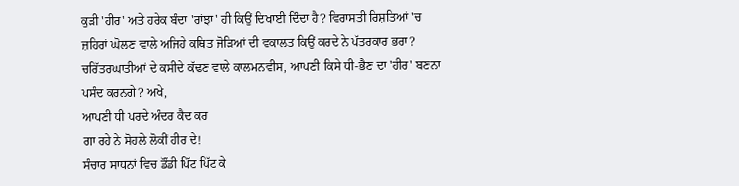ਕੁੜੀ 'ਹੀਰ' ਅਤੇ ਹਰੇਕ ਬੰਦਾ 'ਰਾਂਝਾ' ਹੀ ਕਿਉਂ ਦਿਖਾਈ ਦਿੰਦਾ ਹੈ? ਵਿਰਾਸਤੀ ਰਿਸ਼ਤਿਆਂ 'ਚ ਜ਼ਹਿਰਾਂ ਘੋਲਣ ਵਾਲੇ ਅਜਿਹੇ ਕਥਿਤ ਜੋੜਿਆਂ ਦੀ ਵਕਾਲਤ ਕਿਉਂ ਕਰਦੇ ਨੇ ਪੱਤਰਕਾਰ ਭਰਾ? ਚਰਿੱਤਰਘਾਤੀਆਂ ਦੇ ਕਸੀਦੇ ਕੱਢਣ ਵਾਲੇ ਕਾਲਮਨਵੀਸ, ਆਪਣੀ ਕਿਸੇ ਧੀ-ਭੈਣ ਦਾ 'ਹੀਰ' ਬਣਨਾ ਪਸੰਦ ਕਰਨਗੇ? ਅਖੇ,
ਆਪਣੀ ਧੀ ਪਰਦੇ ਅੰਦਰ ਕੈਦ ਕਰ
ਗਾ ਰਹੇ ਨੇ ਸੋਹਲੇ ਲੋਕੀਂ ਹੀਰ ਦੇ!
ਸੰਚਾਰ ਸਾਧਨਾਂ ਵਿਚ ਡੌਂਡੀ ਪਿੱਟ ਪਿੱਟ ਕੇ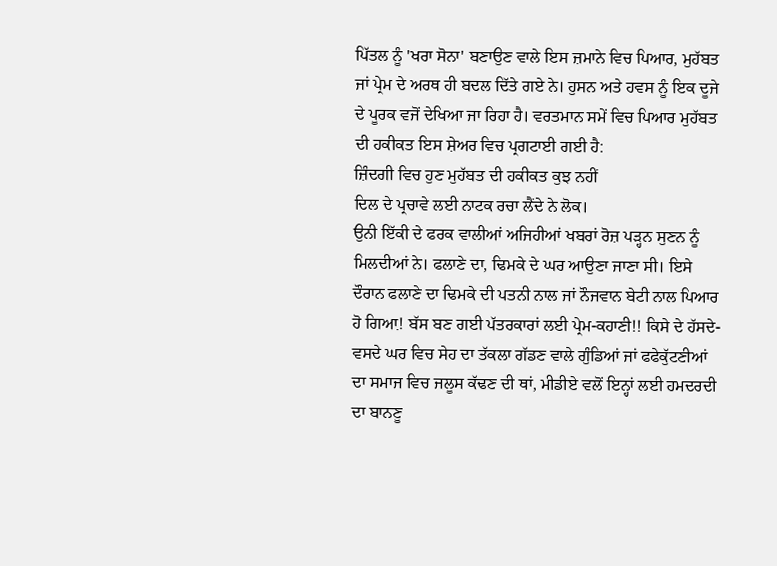ਪਿੱਤਲ ਨੂੰ 'ਖਰਾ ਸੋਨਾ' ਬਣਾਉਣ ਵਾਲੇ ਇਸ ਜ਼ਮਾਨੇ ਵਿਚ ਪਿਆਰ, ਮੁਹੱਬਤ ਜਾਂ ਪ੍ਰੇਮ ਦੇ ਅਰਥ ਹੀ ਬਦਲ ਦਿੱਤੇ ਗਏ ਨੇ। ਹੁਸਨ ਅਤੇ ਹਵਸ ਨੂੰ ਇਕ ਦੂਜੇ ਦੇ ਪੂਰਕ ਵਜੋਂ ਦੇਖਿਆ ਜਾ ਰਿਹਾ ਹੈ। ਵਰਤਮਾਨ ਸਮੇਂ ਵਿਚ ਪਿਆਰ ਮੁਹੱਬਤ ਦੀ ਹਕੀਕਤ ਇਸ ਸ਼ੇਅਰ ਵਿਚ ਪ੍ਰਗਟਾਈ ਗਈ ਹੈ:
ਜ਼ਿੰਦਗੀ ਵਿਚ ਹੁਣ ਮੁਹੱਬਤ ਦੀ ਹਕੀਕਤ ਕੁਝ ਨਹੀਂ
ਦਿਲ ਦੇ ਪ੍ਰਚਾਵੇ ਲਈ ਨਾਟਕ ਰਚਾ ਲੈਂਦੇ ਨੇ ਲੋਕ।
ਉਨੀ ਇੱਕੀ ਦੇ ਫਰਕ ਵਾਲੀਆਂ ਅਜਿਹੀਆਂ ਖਬਰਾਂ ਰੋਜ਼ ਪੜ੍ਹਨ ਸੁਣਨ ਨੂੰ ਮਿਲਦੀਆਂ ਨੇ। ਫਲਾਣੇ ਦਾ, ਢਿਮਕੇ ਦੇ ਘਰ ਆਉਣਾ ਜਾਣਾ ਸੀ। ਇਸੇ ਦੌਰਾਨ ਫਲਾਣੇ ਦਾ ਢਿਮਕੇ ਦੀ ਪਤਨੀ ਨਾਲ ਜਾਂ ਨੌਜਵਾਨ ਬੇਟੀ ਨਾਲ ਪਿਆਰ ਹੋ ਗਿਆ਼! ਬੱਸ ਬਣ ਗਈ ਪੱਤਰਕਾਰਾਂ ਲਈ ਪ੍ਰੇਮ-ਕਹਾਣੀ!! ਕਿਸੇ ਦੇ ਹੱਸਦੇ-ਵਸਦੇ ਘਰ ਵਿਚ ਸੇਹ ਦਾ ਤੱਕਲਾ ਗੱਡਣ ਵਾਲੇ ਗੁੰਡਿਆਂ ਜਾਂ ਫਫੇਕੁੱਟਣੀਆਂ ਦਾ ਸਮਾਜ ਵਿਚ ਜਲੂਸ ਕੱਢਣ ਦੀ ਥਾਂ, ਮੀਡੀਏ ਵਲੋਂ ਇਨ੍ਹਾਂ ਲਈ ਹਮਦਰਦੀ ਦਾ ਬਾਨਣੂ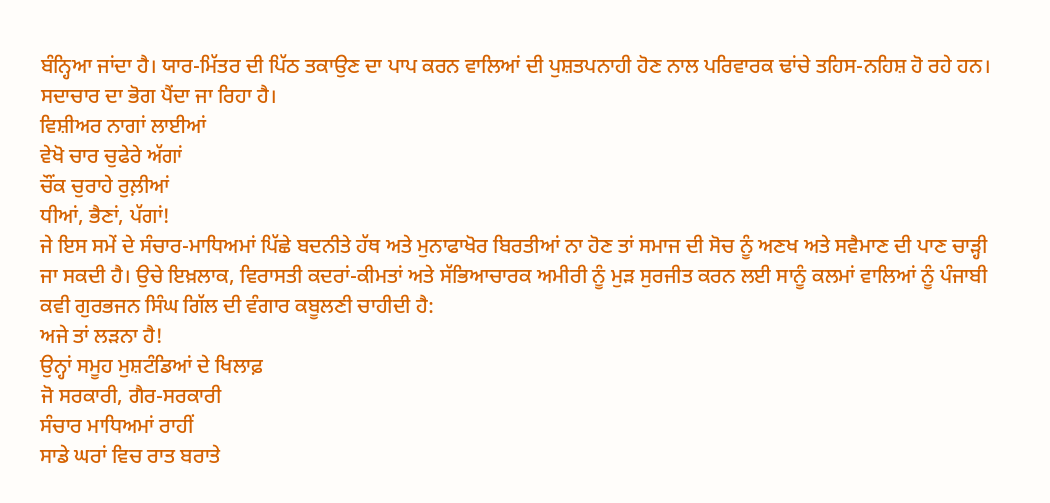ਬੰਨ੍ਹਿਆ ਜਾਂਦਾ ਹੈ। ਯਾਰ-ਮਿੱਤਰ ਦੀ ਪਿੱਠ ਤਕਾਉਣ ਦਾ ਪਾਪ ਕਰਨ ਵਾਲਿਆਂ ਦੀ ਪੁਸ਼ਤਪਨਾਹੀ ਹੋਣ ਨਾਲ ਪਰਿਵਾਰਕ ਢਾਂਚੇ ਤਹਿਸ-ਨਹਿਸ਼ ਹੋ ਰਹੇ ਹਨ। ਸਦਾਚਾਰ ਦਾ ਭੋਗ ਪੈਂਦਾ ਜਾ ਰਿਹਾ ਹੈ।
ਵਿਸ਼ੀਅਰ ਨਾਗਾਂ ਲਾਈਆਂ
ਵੇਖੋ ਚਾਰ ਚੁਫੇਰੇ ਅੱਗਾਂ
ਚੌਂਕ ਚੁਰਾਹੇ ਰੁਲ਼ੀਆਂ
ਧੀਆਂ, ਭੈਣਾਂ, ਪੱਗਾਂ!
ਜੇ ਇਸ ਸਮੇਂ ਦੇ ਸੰਚਾਰ-ਮਾਧਿਅਮਾਂ ਪਿੱਛੇ ਬਦਨੀਤੇ ਹੱਥ ਅਤੇ ਮੁਨਾਫਾਖੋਰ ਬਿਰਤੀਆਂ ਨਾ ਹੋਣ ਤਾਂ ਸਮਾਜ ਦੀ ਸੋਚ ਨੂੰ ਅਣਖ ਅਤੇ ਸਵੈਮਾਣ ਦੀ ਪਾਣ ਚਾੜ੍ਹੀ ਜਾ ਸਕਦੀ ਹੈ। ਉਚੇ ਇਖ਼ਲਾਕ, ਵਿਰਾਸਤੀ ਕਦਰਾਂ-ਕੀਮਤਾਂ ਅਤੇ ਸੱਭਿਆਚਾਰਕ ਅਮੀਰੀ ਨੂੰ ਮੁੜ ਸੁਰਜੀਤ ਕਰਨ ਲਈ ਸਾਨੂੰ ਕਲਮਾਂ ਵਾਲਿਆਂ ਨੂੰ ਪੰਜਾਬੀ ਕਵੀ ਗੁਰਭਜਨ ਸਿੰਘ ਗਿੱਲ ਦੀ ਵੰਗਾਰ ਕਬੂਲਣੀ ਚਾਹੀਦੀ ਹੈ:
ਅਜੇ ਤਾਂ ਲੜਨਾ ਹੈ!
ਉਨ੍ਹਾਂ ਸਮੂਹ ਮੁਸ਼ਟੰਡਿਆਂ ਦੇ ਖਿਲਾਫ਼
ਜੋ ਸਰਕਾਰੀ, ਗੈਰ-ਸਰਕਾਰੀ
ਸੰਚਾਰ ਮਾਧਿਅਮਾਂ ਰਾਹੀਂ
ਸਾਡੇ ਘਰਾਂ ਵਿਚ ਰਾਤ ਬਰਾਤੇ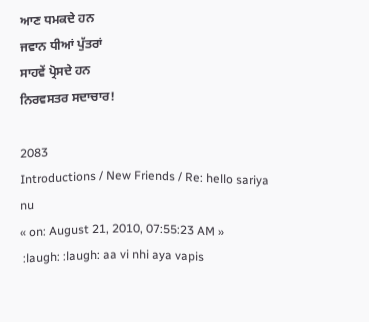ਆਣ ਧਮਕਦੇ ਹਨ
ਜਵਾਨ ਧੀਆਂ ਪੁੱਤਰਾਂ
ਸਾਹਵੇਂ ਪ੍ਰੋਸਦੇ ਹਨ
ਨਿਰਵਸਤਰ ਸਦਾਚਾਰ!

2083
Introductions / New Friends / Re: hello sariya nu
« on: August 21, 2010, 07:55:23 AM »
 :laugh: :laugh: aa vi nhi aya vapis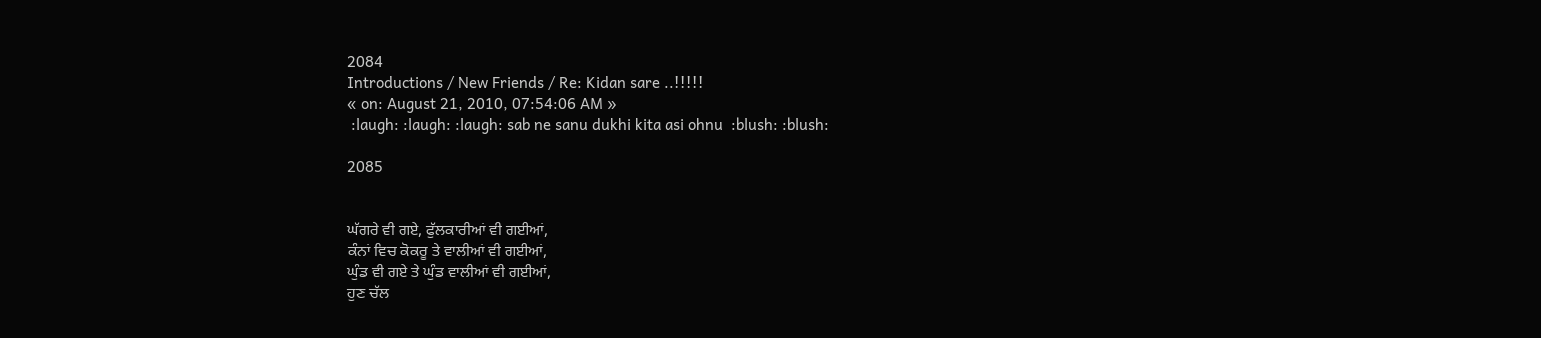2084
Introductions / New Friends / Re: Kidan sare ..!!!!!
« on: August 21, 2010, 07:54:06 AM »
 :laugh: :laugh: :laugh: sab ne sanu dukhi kita asi ohnu  :blush: :blush:

2085


ਘੱਗਰੇ ਵੀ ਗਏ, ਫੁੱਲਕਾਰੀਆਂ ਵੀ ਗਈਆਂ,
ਕੰਨਾਂ ਵਿਚ ਕੋਕਰੂ ਤੇ ਵਾਲੀਆਂ ਵੀ ਗਈਆਂ,
ਘੁੰਡ ਵੀ ਗਏ ਤੇ ਘੁੰਡ ਵਾਲੀਆਂ ਵੀ ਗਈਆਂ,
ਹੁਣ ਚੱਲ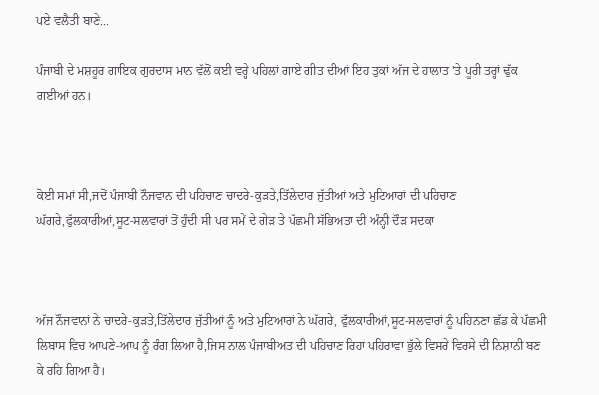ਪਏ ਵਲੈਤੀ ਬਾਣੇ...

ਪੰਜਾਬੀ ਦੇ ਮਸ਼ਹੂਰ ਗਾਇਕ ਗੁਰਦਾਸ ਮਾਨ ਵੱਲੋਂ ਕਈ ਵਰ੍ਹੇ ਪਹਿਲਾਂ ਗਾਏ ਗੀਤ ਦੀਆਂ ਇਹ ਤੁਕਾਂ ਅੱਜ ਦੇ ਹਾਲਾਤ 'ਤੇ ਪੂਰੀ ਤਰ੍ਹਾਂ ਢੁੱਕ ਗਈਆਂ ਹਨ।



ਕੋਈ ਸਮਾਂ ਸੀ,ਜਦੋਂ ਪੰਜਾਬੀ ਨੌਜਵਾਨ ਦੀ ਪਹਿਚਾਣ ਚਾਦਰੇ-ਕੁੜਤੇ,ਤਿੱਲੇਦਾਰ ਜੁੱਤੀਆਂ ਅਤੇ ਮੁਟਿਆਰਾਂ ਦੀ ਪਹਿਚਾਣ ਘੱਗਰੇ,ਫੁੱਲਕਾਰੀਆਂ,ਸੂਟ-ਸਲਵਾਰਾਂ ਤੋਂ ਹੁੰਦੀ ਸੀ ਪਰ ਸਮੇਂ ਦੇ ਗੇੜ ਤੇ ਪੱਛਮੀ ਸੱਭਿਅਤਾ ਦੀ ਅੰਨ੍ਹੀ ਦੌੜ ਸਦਕਾ



ਅੱਜ ਨੌਜਵਾਨਾਂ ਨੇ ਚਾਦਰੇ-ਕੁੜਤੇ,ਤਿੱਲੇਦਾਰ ਜੁੱਤੀਆਂ ਨੂੰ ਅਤੇ ਮੁਟਿਆਰਾਂ ਨੇ ਘੱਗਰੇ, ਫੁੱਲਕਾਰੀਆਂ,ਸੂਟ-ਸਲਵਾਰਾਂ ਨੂੰ ਪਹਿਨਣਾ ਛੱਡ ਕੇ ਪੱਛਮੀ ਲਿਬਾਸ ਵਿਚ ਆਪਣੇ-ਆਪ ਨੂੰ ਰੰਗ ਲਿਆ ਹੈ,ਜਿਸ ਨਾਲ ਪੰਜਾਬੀਅਤ ਦੀ ਪਹਿਚਾਣ ਰਿਹਾ ਪਹਿਰਾਵਾ ਭੁੱਲੇ ਵਿਸਰੇ ਵਿਰਸੇ ਦੀ ਨਿਸ਼ਾਨੀ ਬਣ ਕੇ ਰਹਿ ਗਿਆ ਹੈ।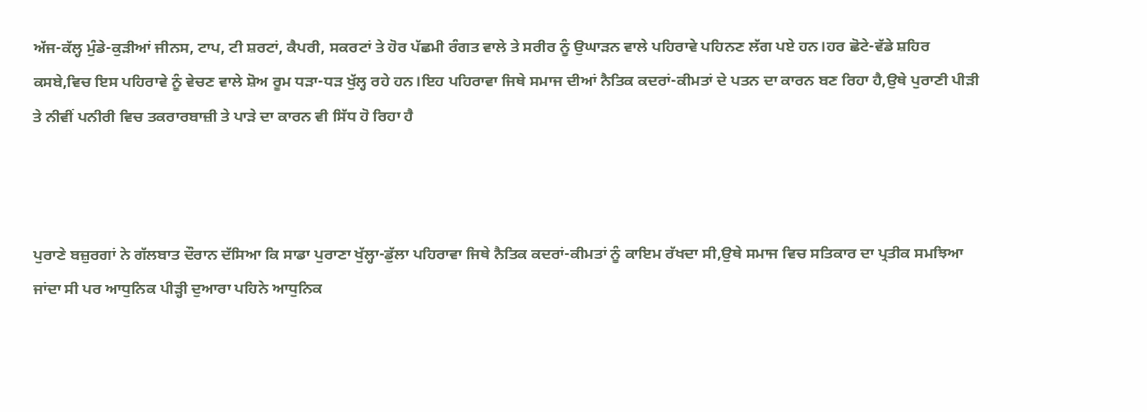ਅੱਜ-ਕੱਲ੍ਹ ਮੁੰਡੇ-ਕੁੜੀਆਂ ਜੀਨਸ, ਟਾਪ, ਟੀ ਸ਼ਰਟਾਂ, ਕੈਪਰੀ, ਸਕਰਟਾਂ ਤੇ ਹੋਰ ਪੱਛਮੀ ਰੰਗਤ ਵਾਲੇ ਤੇ ਸਰੀਰ ਨੂੰ ਉਘਾੜਨ ਵਾਲੇ ਪਹਿਰਾਵੇ ਪਹਿਨਣ ਲੱਗ ਪਏ ਹਨ।ਹਰ ਛੋਟੇ-ਵੱਡੇ ਸ਼ਹਿਰ ਕਸਬੇ,ਵਿਚ ਇਸ ਪਹਿਰਾਵੇ ਨੂੰ ਵੇਚਣ ਵਾਲੇ ਸ਼ੋਅ ਰੂਮ ਧੜਾ-ਧੜ ਖੁੱਲ੍ਹ ਰਹੇ ਹਨ।ਇਹ ਪਹਿਰਾਵਾ ਜਿਥੇ ਸਮਾਜ ਦੀਆਂ ਨੈਤਿਕ ਕਦਰਾਂ-ਕੀਮਤਾਂ ਦੇ ਪਤਨ ਦਾ ਕਾਰਨ ਬਣ ਰਿਹਾ ਹੈ,ਉਥੇ ਪੁਰਾਣੀ ਪੀੜੀ ਤੇ ਨੀਵੀਂ ਪਨੀਰੀ ਵਿਚ ਤਕਰਾਰਬਾਜ਼ੀ ਤੇ ਪਾੜੇ ਦਾ ਕਾਰਨ ਵੀ ਸਿੱਧ ਹੋ ਰਿਹਾ ਹੈ



ਪੁਰਾਣੇ ਬਜ਼ੁਰਗਾਂ ਨੇ ਗੱਲਬਾਤ ਦੌਰਾਨ ਦੱਸਿਆ ਕਿ ਸਾਡਾ ਪੁਰਾਣਾ ਖੁੱਲ੍ਹਾ-ਡੁੱਲਾ ਪਹਿਰਾਵਾ ਜਿਥੇ ਨੈਤਿਕ ਕਦਰਾਂ-ਕੀਮਤਾਂ ਨੂੰ ਕਾਇਮ ਰੱਖਦਾ ਸੀ,ਉਥੇ ਸਮਾਜ ਵਿਚ ਸਤਿਕਾਰ ਦਾ ਪ੍ਰਤੀਕ ਸਮਝਿਆ ਜਾਂਦਾ ਸੀ ਪਰ ਆਧੁਨਿਕ ਪੀੜ੍ਹੀ ਦੁਆਰਾ ਪਹਿਨੇ ਆਧੁਨਿਕ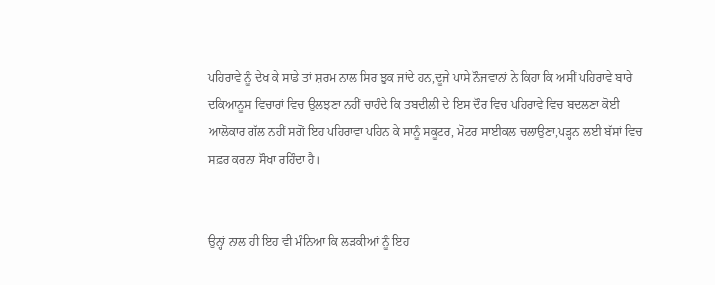ਪਹਿਰਾਵੇ ਨੂੰ ਦੇਖ ਕੇ ਸਾਡੇ ਤਾਂ ਸ਼ਰਮ ਨਾਲ ਸਿਰ ਝੁਕ ਜਾਂਦੇ ਹਨ,ਦੂਜੇ ਪਾਸੇ ਨੌਜਵਾਨਾਂ ਨੇ ਕਿਹਾ ਕਿ ਅਸੀਂ ਪਹਿਰਾਵੇ ਬਾਰੇ ਦਕਿਆਨੂਸ ਵਿਚਾਰਾਂ ਵਿਚ ਉਲਝਣਾ ਨਹੀਂ ਚਾਹੰਦੇ ਕਿ ਤਬਦੀਲੀ ਦੇ ਇਸ ਦੌਰ ਵਿਚ ਪਹਿਰਾਵੇ ਵਿਚ ਬਦਲਣਾ ਕੋਈ ਆਲੋਕਾਰ ਗੱਲ ਨਹੀਂ ਸਗੋਂ ਇਹ ਪਹਿਰਾਵਾ ਪਹਿਨ ਕੇ ਸਾਨੂੰ ਸਕੂਟਰ, ਮੋਟਰ ਸਾਈਕਲ ਚਲਾਉਣਾ,ਪੜ੍ਹਨ ਲਈ ਬੱਸਾਂ ਵਿਚ ਸਫ਼ਰ ਕਰਨਾ ਸੌਖਾ ਰਹਿੰਦਾ ਹੈ।


ਉਨ੍ਹਾਂ ਨਾਲ ਹੀ ਇਹ ਵੀ ਮੰਨਿਆ ਕਿ ਲੜਕੀਆਂ ਨੂੰ ਇਹ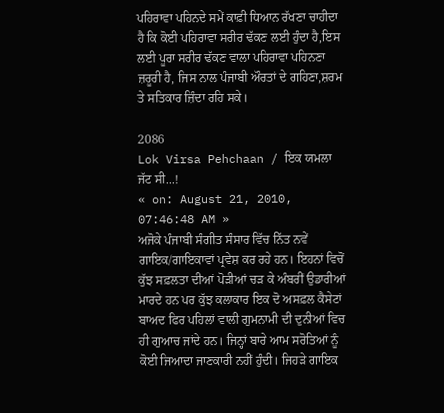ਪਹਿਰਾਵਾ ਪਹਿਨਦੇ ਸਮੇਂ ਕਾਫ਼ੀ ਧਿਆਨ ਰੱਖਣਾ ਚਾਹੀਦਾ ਹੈ ਕਿ ਕੋਈ ਪਹਿਰਾਵਾ ਸਰੀਰ ਢੱਕਣ ਲਈ ਹੁੰਦਾ ਹੈ,ਇਸ ਲਈ ਪੂਰਾ ਸਰੀਰ ਢੱਕਣ ਵਾਲਾ ਪਹਿਰਾਵਾ ਪਹਿਨਣਾ ਜ਼ਰੂਰੀ ਹੈ, ਜਿਸ ਨਾਲ ਪੰਜਾਬੀ ਔਰਤਾਂ ਦੇ ਗਹਿਣਾ,ਸ਼ਰਮ ਤੇ ਸਤਿਕਾਰ ਜ਼ਿੰਦਾ ਰਹਿ ਸਕੇ।

2086
Lok Virsa Pehchaan / ਇਕ ਯਮਲਾ ਜੱਟ ਸੀ...!
« on: August 21, 2010, 07:46:48 AM »
ਅਜੋਕੇ ਪੰਜਾਬੀ ਸੰਗੀਤ ਸੰਸਾਰ ਵਿੱਚ ਨਿੱਤ ਨਵੇਂ ਗਾਇਕ/ਗਾਇਕਾਵਾਂ ਪ੍ਰਵੇਸ਼ ਕਰ ਰਹੇ ਹਨ। ਇਹਨਾਂ ਵਿਚੋਂ ਕੁੱਝ ਸਫ਼ਲਤਾ ਦੀਆਂ ਪੋੜੀਆਂ ਚੜ ਕੇ ਅੰਬਰੀਂ ਉਡਾਰੀਆਂ ਮਾਰਦੇ ਹਨ ਪਰ ਕੁੱਝ ਕਲਾਕਾਰ ਇਕ ਦੋ ਅਸਫ਼ਲ ਕੈਸੇਟਾਂ ਬਾਅਦ ਫਿਰ ਪਹਿਲਾਂ ਵਾਲੀ ਗੁਮਨਾਮੀ ਦੀ ਦੁਨੀਆਂ ਵਿਚ ਹੀ ਗੁਆਚ ਜਾਂਦੇ ਹਨ। ਜਿਨ੍ਹਾਂ ਬਾਰੇ ਆਮ ਸਰੋਤਿਆਂ ਨੂੰ ਕੋਈ ਜਿਆਦਾ ਜਾਣਕਾਰੀ ਨਹੀਂ ਹੁੰਦੀ। ਜਿਹੜੇ ਗਾਇਕ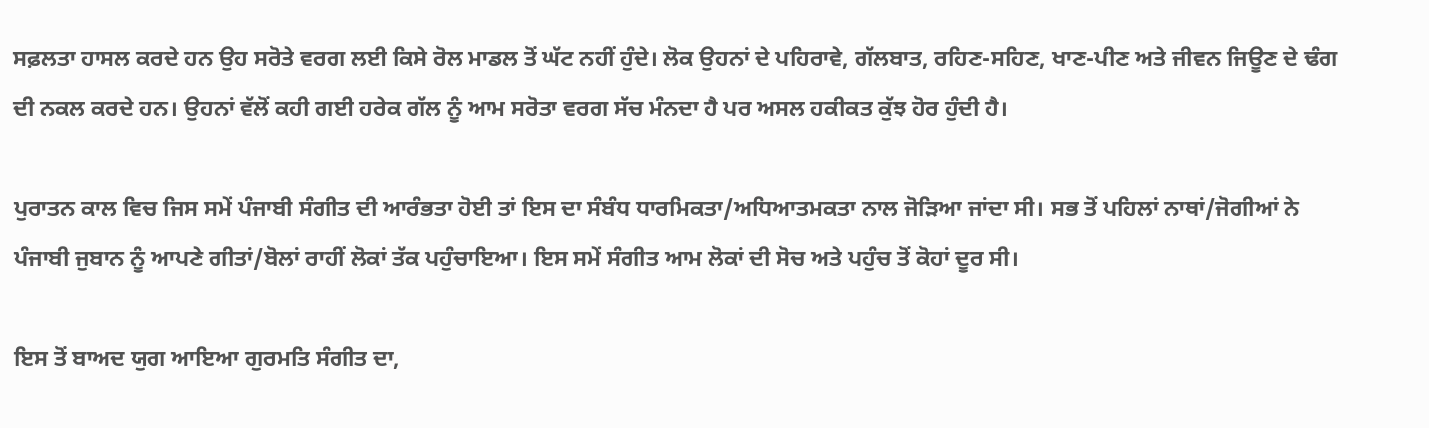ਸਫ਼ਲਤਾ ਹਾਸਲ ਕਰਦੇ ਹਨ ਉਹ ਸਰੋਤੇ ਵਰਗ ਲਈ ਕਿਸੇ ਰੋਲ ਮਾਡਲ ਤੋਂ ਘੱਟ ਨਹੀਂ ਹੁੰਦੇ। ਲੋਕ ਉਹਨਾਂ ਦੇ ਪਹਿਰਾਵੇ, ਗੱਲਬਾਤ, ਰਹਿਣ-ਸਹਿਣ, ਖਾਣ-ਪੀਣ ਅਤੇ ਜੀਵਨ ਜਿਊਣ ਦੇ ਢੰਗ ਦੀ ਨਕਲ ਕਰਦੇ ਹਨ। ਉਹਨਾਂ ਵੱਲੋਂ ਕਹੀ ਗਈ ਹਰੇਕ ਗੱਲ ਨੂੰ ਆਮ ਸਰੋਤਾ ਵਰਗ ਸੱਚ ਮੰਨਦਾ ਹੈ ਪਰ ਅਸਲ ਹਕੀਕਤ ਕੁੱਝ ਹੋਰ ਹੁੰਦੀ ਹੈ।

ਪੁਰਾਤਨ ਕਾਲ ਵਿਚ ਜਿਸ ਸਮੇਂ ਪੰਜਾਬੀ ਸੰਗੀਤ ਦੀ ਆਰੰਭਤਾ ਹੋਈ ਤਾਂ ਇਸ ਦਾ ਸੰਬੰਧ ਧਾਰਮਿਕਤਾ/ਅਧਿਆਤਮਕਤਾ ਨਾਲ ਜੋੜਿਆ ਜਾਂਦਾ ਸੀ। ਸਭ ਤੋਂ ਪਹਿਲਾਂ ਨਾਥਾਂ/ਜੋਗੀਆਂ ਨੇ ਪੰਜਾਬੀ ਜੁਬਾਨ ਨੂੰ ਆਪਣੇ ਗੀਤਾਂ/ਬੋਲਾਂ ਰਾਹੀਂ ਲੋਕਾਂ ਤੱਕ ਪਹੁੰਚਾਇਆ। ਇਸ ਸਮੇਂ ਸੰਗੀਤ ਆਮ ਲੋਕਾਂ ਦੀ ਸੋਚ ਅਤੇ ਪਹੁੰਚ ਤੋਂ ਕੋਹਾਂ ਦੂਰ ਸੀ।

ਇਸ ਤੋਂ ਬਾਅਦ ਯੁਗ ਆਇਆ ਗੁਰਮਤਿ ਸੰਗੀਤ ਦਾ,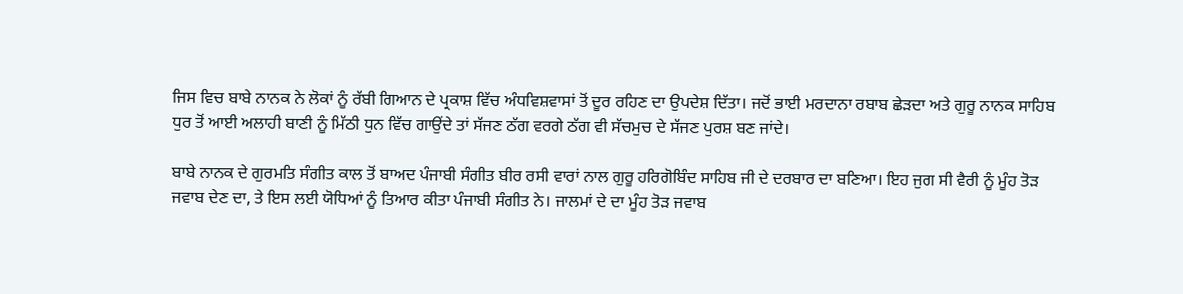ਜਿਸ ਵਿਚ ਬਾਬੇ ਨਾਨਕ ਨੇ ਲੋਕਾਂ ਨੂੰ ਰੱਬੀ ਗਿਆਨ ਦੇ ਪ੍ਰਕਾਸ਼ ਵਿੱਚ ਅੰਧਵਿਸ਼ਵਾਸਾਂ ਤੋਂ ਦੂਰ ਰਹਿਣ ਦਾ ਉਪਦੇਸ਼ ਦਿੱਤਾ। ਜਦੋਂ ਭਾਈ ਮਰਦਾਨਾ ਰਬਾਬ ਛੇੜਦਾ ਅਤੇ ਗੁਰੂ ਨਾਨਕ ਸਾਹਿਬ ਧੁਰ ਤੋਂ ਆਈ ਅਲਾਹੀ ਬਾਣੀ ਨੂੰ ਮਿੱਠੀ ਧੁਨ ਵਿੱਚ ਗਾਉਂਦੇ ਤਾਂ ਸੱਜਣ ਠੱਗ ਵਰਗੇ ਠੱਗ ਵੀ ਸੱਚਮੁਚ ਦੇ ਸੱਜਣ ਪੁਰਸ਼ ਬਣ ਜਾਂਦੇ।

ਬਾਬੇ ਨਾਨਕ ਦੇ ਗੁਰਮਤਿ ਸੰਗੀਤ ਕਾਲ ਤੋਂ ਬਾਅਦ ਪੰਜਾਬੀ ਸੰਗੀਤ ਬੀਰ ਰਸੀ ਵਾਰਾਂ ਨਾਲ ਗੁਰੂ ਹਰਿਗੋਬਿੰਦ ਸਾਹਿਬ ਜੀ ਦੇ ਦਰਬਾਰ ਦਾ ਬਣਿਆ। ਇਹ ਜੁਗ ਸੀ ਵੈਰੀ ਨੂੰ ਮੂੰਹ ਤੋੜ ਜਵਾਬ ਦੇਣ ਦਾ, ਤੇ ਇਸ ਲਈ ਯੋਧਿਆਂ ਨੂੰ ਤਿਆਰ ਕੀਤਾ ਪੰਜਾਬੀ ਸੰਗੀਤ ਨੇ। ਜਾਲਮਾਂ ਦੇ ਦਾ ਮੂੰਹ ਤੋੜ ਜਵਾਬ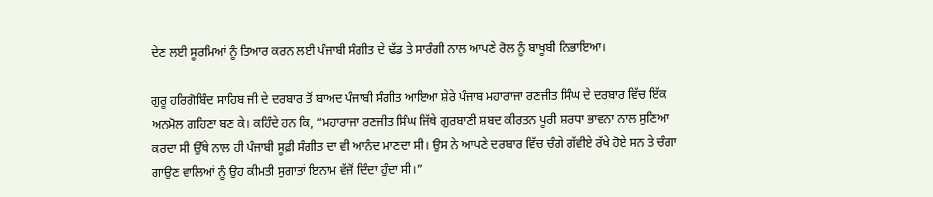ਦੇਣ ਲਈ ਸੂਰਮਿਆਂ ਨੂੰ ਤਿਆਰ ਕਰਨ ਲਈ ਪੰਜਾਬੀ ਸੰਗੀਤ ਦੇ ਢੱਡ ਤੇ ਸਾਰੰਗੀ ਨਾਲ ਆਪਣੇ ਰੋਲ ਨੂੰ ਬਾਖੂਬੀ ਨਿਭਾਇਆ।

ਗੁਰੂ ਹਰਿਗੋਬਿੰਦ ਸਾਹਿਬ ਜੀ ਦੇ ਦਰਬਾਰ ਤੋਂ ਬਾਅਦ ਪੰਜਾਬੀ ਸੰਗੀਤ ਆਇਆ ਸ਼ੇਰੇ ਪੰਜਾਬ ਮਹਾਰਾਜਾ ਰਣਜੀਤ ਸਿੰਘ ਦੇ ਦਰਬਾਰ ਵਿੱਚ ਇੱਕ ਅਨਮੋਲ ਗਹਿਣਾ ਬਣ ਕੇ। ਕਹਿੰਦੇ ਹਨ ਕਿ, “ਮਹਾਰਾਜਾ ਰਣਜੀਤ ਸਿੰਘ ਜਿੱਥੇ ਗੁਰਬਾਣੀ ਸ਼ਬਦ ਕੀਰਤਨ ਪੂਰੀ ਸ਼ਰਧਾ ਭਾਵਨਾ ਨਾਲ ਸੁਣਿਆ ਕਰਦਾ ਸੀ ਉੱਥੇ ਨਾਲ ਹੀ ਪੰਜਾਬੀ ਸੂਫ਼ੀ ਸੰਗੀਤ ਦਾ ਵੀ ਆਨੰਦ ਮਾਣਦਾ ਸੀ। ਉਸ ਨੇ ਆਪਣੇ ਦਰਬਾਰ ਵਿੱਚ ਚੰਗੇ ਗੱਵੀਏ ਰੱਖੇ ਹੋਏ ਸਨ ਤੇ ਚੰਗਾ ਗਾਉਣ ਵਾਲਿਆਂ ਨੂੰ ਉਹ ਕੀਮਤੀ ਸੁਗਾਤਾਂ ਇਨਾਮ ਵੱਜੋਂ ਦਿੰਦਾ ਹੁੰਦਾ ਸੀ।”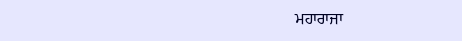ਮਹਾਰਾਜਾ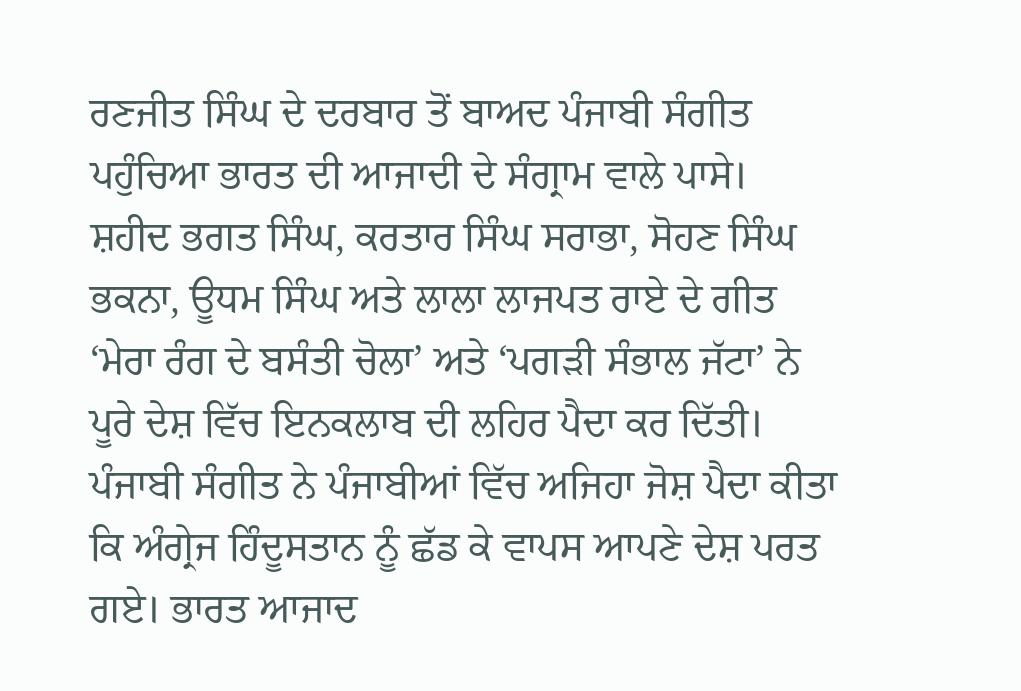ਰਣਜੀਤ ਸਿੰਘ ਦੇ ਦਰਬਾਰ ਤੋਂ ਬਾਅਦ ਪੰਜਾਬੀ ਸੰਗੀਤ ਪਹੁੰਚਿਆ ਭਾਰਤ ਦੀ ਆਜਾਦੀ ਦੇ ਸੰਗ੍ਰਾਮ ਵਾਲੇ ਪਾਸੇ। ਸ਼ਹੀਦ ਭਗਤ ਸਿੰਘ, ਕਰਤਾਰ ਸਿੰਘ ਸਰਾਭਾ, ਸੋਹਣ ਸਿੰਘ ਭਕਨਾ, ਊਧਮ ਸਿੰਘ ਅਤੇ ਲਾਲਾ ਲਾਜਪਤ ਰਾਏ ਦੇ ਗੀਤ ‘ਮੇਰਾ ਰੰਗ ਦੇ ਬਸੰਤੀ ਚੋਲਾ’ ਅਤੇ ‘ਪਗੜੀ ਸੰਭਾਲ ਜੱਟਾ’ ਨੇ ਪੂਰੇ ਦੇਸ਼ ਵਿੱਚ ਇਨਕਲਾਬ ਦੀ ਲਹਿਰ ਪੈਦਾ ਕਰ ਦਿੱਤੀ। ਪੰਜਾਬੀ ਸੰਗੀਤ ਨੇ ਪੰਜਾਬੀਆਂ ਵਿੱਚ ਅਜਿਹਾ ਜੋਸ਼ ਪੈਦਾ ਕੀਤਾ ਕਿ ਅੰਗ੍ਰੇਜ ਹਿੰਦੂਸਤਾਨ ਨੂੰ ਛੱਡ ਕੇ ਵਾਪਸ ਆਪਣੇ ਦੇਸ਼ ਪਰਤ ਗਏ। ਭਾਰਤ ਆਜਾਦ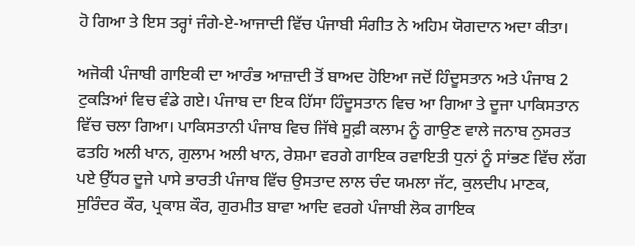ਹੋ ਗਿਆ ਤੇ ਇਸ ਤਰ੍ਹਾਂ ਜੰਗੇ-ਏ-ਆਜਾਦੀ ਵਿੱਚ ਪੰਜਾਬੀ ਸੰਗੀਤ ਨੇ ਅਹਿਮ ਯੋਗਦਾਨ ਅਦਾ ਕੀਤਾ।

ਅਜੋਕੀ ਪੰਜਾਬੀ ਗਾਇਕੀ ਦਾ ਆਰੰਭ ਆਜ਼ਾਦੀ ਤੋਂ ਬਾਅਦ ਹੋਇਆ ਜਦੋਂ ਹਿੰਦੂਸਤਾਨ ਅਤੇ ਪੰਜਾਬ 2 ਟੁਕੜਿਆਂ ਵਿਚ ਵੰਡੇ ਗਏ। ਪੰਜਾਬ ਦਾ ਇਕ ਹਿੱਸਾ ਹਿੰਦੂਸਤਾਨ ਵਿਚ ਆ ਗਿਆ ਤੇ ਦੂਜਾ ਪਾਕਿਸਤਾਨ ਵਿੱਚ ਚਲਾ ਗਿਆ। ਪਾਕਿਸਤਾਨੀ ਪੰਜਾਬ ਵਿਚ ਜਿੱਥੇ ਸੂਫ਼ੀ ਕਲਾਮ ਨੂੰ ਗਾਉਣ ਵਾਲੇ ਜਨਾਬ ਨੁਸਰਤ ਫਤਹਿ ਅਲੀ ਖਾਨ, ਗੁਲਾਮ ਅਲੀ ਖਾਨ, ਰੇਸ਼ਮਾ ਵਰਗੇ ਗਾਇਕ ਰਵਾਇਤੀ ਧੁਨਾਂ ਨੂੰ ਸਾਂਭਣ ਵਿੱਚ ਲੱਗ ਪਏ ਉੱਧਰ ਦੂਜੇ ਪਾਸੇ ਭਾਰਤੀ ਪੰਜਾਬ ਵਿੱਚ ਉਸਤਾਦ ਲਾਲ ਚੰਦ ਯਮਲਾ ਜੱਟ, ਕੁਲਦੀਪ ਮਾਣਕ, ਸੁਰਿੰਦਰ ਕੌਰ, ਪ੍ਰਕਾਸ਼ ਕੌਰ, ਗੁਰਮੀਤ ਬਾਵਾ ਆਦਿ ਵਰਗੇ ਪੰਜਾਬੀ ਲੋਕ ਗਾਇਕ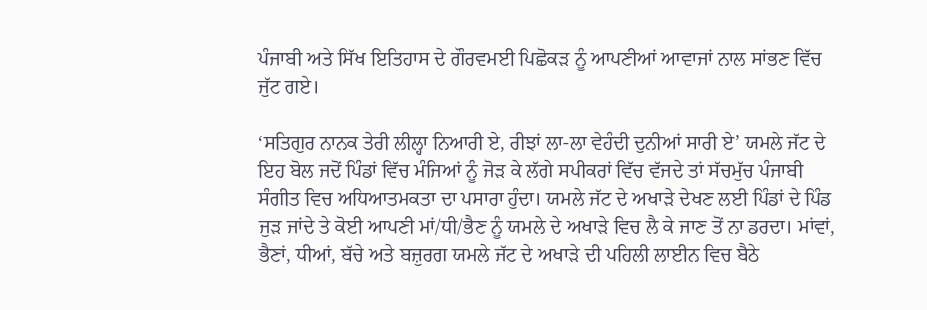ਪੰਜਾਬੀ ਅਤੇ ਸਿੱਖ ਇਤਿਹਾਸ ਦੇ ਗੌਰਵਮਈ ਪਿਛੋਕੜ ਨੂੰ ਆਪਣੀਆਂ ਆਵਾਜਾਂ ਨਾਲ ਸਾਂਭਣ ਵਿੱਚ ਜੁੱਟ ਗਏ।

‘ਸਤਿਗੁਰ ਨਾਨਕ ਤੇਰੀ ਲੀਲ੍ਹਾ ਨਿਆਰੀ ਏ, ਰੀਝਾਂ ਲਾ-ਲਾ ਵੇਹੰਦੀ ਦੁਨੀਆਂ ਸਾਰੀ ਏ’ ਯਮਲੇ ਜੱਟ ਦੇ ਇਹ ਬੋਲ ਜਦੋਂ ਪਿੰਡਾਂ ਵਿੱਚ ਮੰਜਿਆਂ ਨੂੰ ਜੋੜ ਕੇ ਲੱਗੇ ਸਪੀਕਰਾਂ ਵਿੱਚ ਵੱਜਦੇ ਤਾਂ ਸੱਚਮੁੱਚ ਪੰਜਾਬੀ ਸੰਗੀਤ ਵਿਚ ਅਧਿਆਤਮਕਤਾ ਦਾ ਪਸਾਰਾ ਹੁੰਦਾ। ਯਮਲੇ ਜੱਟ ਦੇ ਅਖਾੜੇ ਦੇਖਣ ਲਈ ਪਿੰਡਾਂ ਦੇ ਪਿੰਡ ਜੁੜ ਜਾਂਦੇ ਤੇ ਕੋਈ ਆਪਣੀ ਮਾਂ/ਧੀ/ਭੈਣ ਨੂੰ ਯਮਲੇ ਦੇ ਅਖਾੜੇ ਵਿਚ ਲੈ ਕੇ ਜਾਣ ਤੋਂ ਨਾ ਡਰਦਾ। ਮਾਂਵਾਂ, ਭੈਣਾਂ, ਧੀਆਂ, ਬੱਚੇ ਅਤੇ ਬਜ਼ੁਰਗ ਯਮਲੇ ਜੱਟ ਦੇ ਅਖਾੜੇ ਦੀ ਪਹਿਲੀ ਲਾਈਨ ਵਿਚ ਬੈਠੇ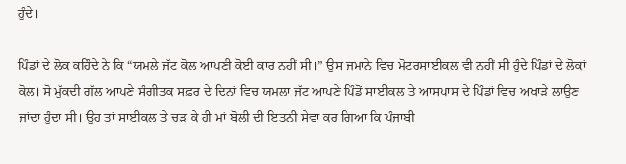ਹੁੰਦੇ।

ਪਿੰਡਾਂ ਦੇ ਲੋਕ ਕਹਿੰਦੇ ਨੇ ਕਿ “ਯਮਲੇ ਜੱਟ ਕੋਲ ਆਪਣੀ ਕੋਈ ਕਾਰ ਨਹੀਂ ਸੀ।” ਉਸ ਜਮਾਨੇ ਵਿਚ ਮੋਟਰਸਾਈਕਲ ਵੀ ਨਹੀਂ ਸੀ ਹੁੰਦੇ ਪਿੰਡਾਂ ਦੇ ਲੋਕਾਂ ਕੋਲ। ਸੋ ਮੁੱਕਦੀ ਗੱਲ ਆਪਣੇ ਸੰਗੀਤਕ ਸਫ਼ਰ ਦੇ ਦਿਨਾਂ ਵਿਚ ਯਮਲਾ ਜੱਟ ਆਪਣੇ ਪਿੰਡੋਂ ਸਾਈਕਲ ਤੇ ਆਸਪਾਸ ਦੇ ਪਿੰਡਾਂ ਵਿਚ ਅਖਾੜੇ ਲਾਉਣ ਜਾਂਦਾ ਹੁੰਦਾ ਸੀ। ਉਹ ਤਾਂ ਸਾਈਕਲ ਤੇ ਚੜ ਕੇ ਹੀ ਮਾਂ ਬੋਲੀ ਦੀ ਇਤਨੀ ਸੇਵਾ ਕਰ ਗਿਆ ਕਿ ਪੰਜਾਬੀ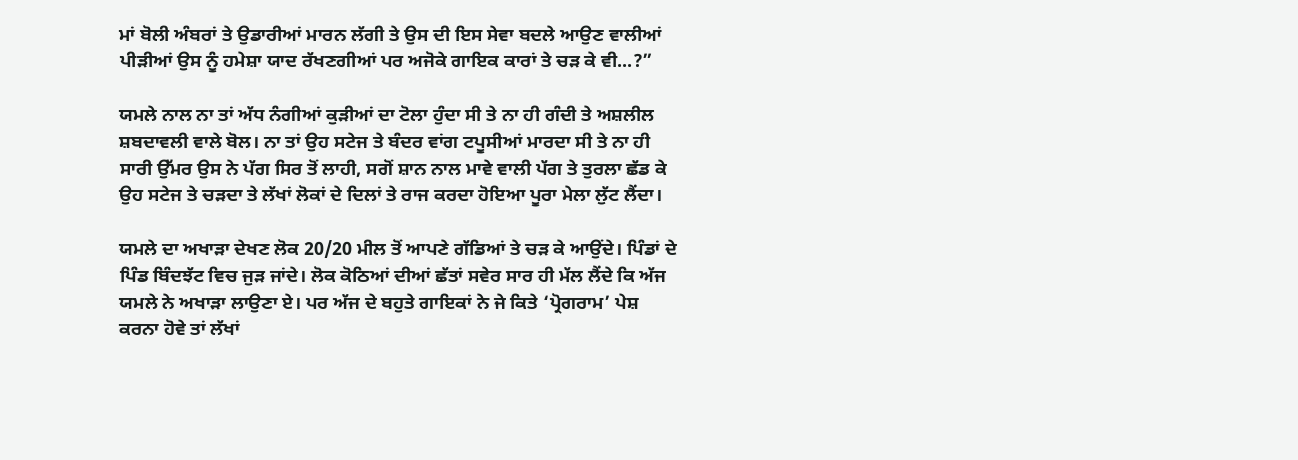ਮਾਂ ਬੋਲੀ ਅੰਬਰਾਂ ਤੇ ਉਡਾਰੀਆਂ ਮਾਰਨ ਲੱਗੀ ਤੇ ਉਸ ਦੀ ਇਸ ਸੇਵਾ ਬਦਲੇ ਆਉਣ ਵਾਲੀਆਂ ਪੀੜੀਆਂ ਉਸ ਨੂੰ ਹਮੇਸ਼ਾ ਯਾਦ ਰੱਖਣਗੀਆਂ ਪਰ ਅਜੋਕੇ ਗਾਇਕ ਕਾਰਾਂ ਤੇ ਚੜ ਕੇ ਵੀ...?”

ਯਮਲੇ ਨਾਲ ਨਾ ਤਾਂ ਅੱਧ ਨੰਗੀਆਂ ਕੁੜੀਆਂ ਦਾ ਟੋਲਾ ਹੁੰਦਾ ਸੀ ਤੇ ਨਾ ਹੀ ਗੰਦੀ ਤੇ ਅਸ਼ਲੀਲ ਸ਼ਬਦਾਵਲੀ ਵਾਲੇ ਬੋਲ। ਨਾ ਤਾਂ ਉਹ ਸਟੇਜ ਤੇ ਬੰਦਰ ਵਾਂਗ ਟਪੂਸੀਆਂ ਮਾਰਦਾ ਸੀ ਤੇ ਨਾ ਹੀ ਸਾਰੀ ਉੱਮਰ ਉਸ ਨੇ ਪੱਗ ਸਿਰ ਤੋਂ ਲਾਹੀ, ਸਗੋਂ ਸ਼ਾਨ ਨਾਲ ਮਾਵੇ ਵਾਲੀ ਪੱਗ ਤੇ ਤੁਰਲਾ ਛੱਡ ਕੇ ਉਹ ਸਟੇਜ ਤੇ ਚੜਦਾ ਤੇ ਲੱਖਾਂ ਲੋਕਾਂ ਦੇ ਦਿਲਾਂ ਤੇ ਰਾਜ ਕਰਦਾ ਹੋਇਆ ਪੂਰਾ ਮੇਲਾ ਲੁੱਟ ਲੈਂਦਾ।

ਯਮਲੇ ਦਾ ਅਖਾੜਾ ਦੇਖਣ ਲੋਕ 20/20 ਮੀਲ ਤੋਂ ਆਪਣੇ ਗੱਡਿਆਂ ਤੇ ਚੜ ਕੇ ਆਉਂਦੇ। ਪਿੰਡਾਂ ਦੇ ਪਿੰਡ ਬਿੰਦਝੱਟ ਵਿਚ ਜੁੜ ਜਾਂਦੇ। ਲੋਕ ਕੋਠਿਆਂ ਦੀਆਂ ਛੱਤਾਂ ਸਵੇਰ ਸਾਰ ਹੀ ਮੱਲ ਲੈਂਦੇ ਕਿ ਅੱਜ ਯਮਲੇ ਨੇ ਅਖਾੜਾ ਲਾਉਣਾ ਏ। ਪਰ ਅੱਜ ਦੇ ਬਹੁਤੇ ਗਾਇਕਾਂ ਨੇ ਜੇ ਕਿਤੇ ‘ਪ੍ਰੋਗਰਾਮ’ ਪੇਸ਼ ਕਰਨਾ ਹੋਵੇ ਤਾਂ ਲੱਖਾਂ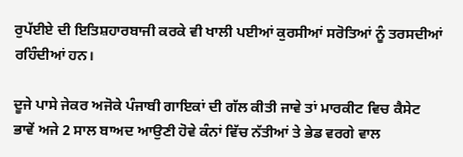ਰੁਪੱਈਏ ਦੀ ਇਤਿਸ਼ਹਾਰਬਾਜੀ ਕਰਕੇ ਵੀ ਖਾਲੀ ਪਈਆਂ ਕੁਰਸੀਆਂ ਸਰੋਤਿਆਂ ਨੂੰ ਤਰਸਦੀਆਂ ਰਹਿੰਦੀਆਂ ਹਨ।

ਦੂਜੇ ਪਾਸੇ ਜੇਕਰ ਅਜੋਕੇ ਪੰਜਾਬੀ ਗਾਇਕਾਂ ਦੀ ਗੱਲ ਕੀਤੀ ਜਾਵੇ ਤਾਂ ਮਾਰਕੀਟ ਵਿਚ ਕੈਸੇਟ ਭਾਵੇਂ ਅਜੇ 2 ਸਾਲ ਬਾਅਦ ਆਉਣੀ ਹੋਵੇ ਕੰਨਾਂ ਵਿੱਚ ਨੱਤੀਆਂ ਤੇ ਭੇਡ ਵਰਗੇ ਵਾਲ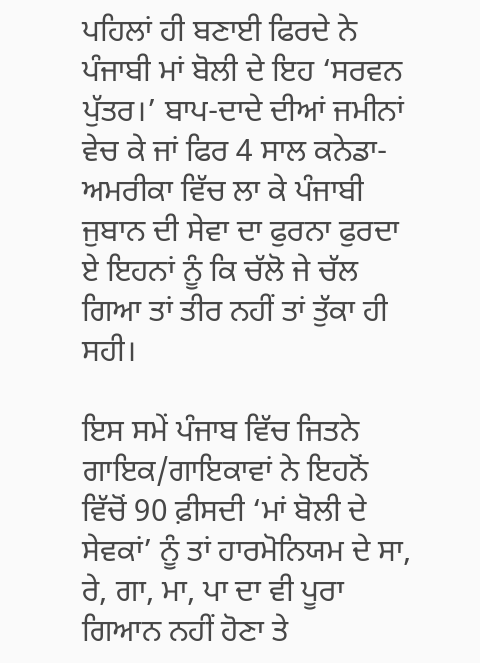ਪਹਿਲਾਂ ਹੀ ਬਣਾਈ ਫਿਰਦੇ ਨੇ ਪੰਜਾਬੀ ਮਾਂ ਬੋਲੀ ਦੇ ਇਹ ‘ਸਰਵਨ ਪੁੱਤਰ।’ ਬਾਪ-ਦਾਦੇ ਦੀਆਂ ਜਮੀਨਾਂ ਵੇਚ ਕੇ ਜਾਂ ਫਿਰ 4 ਸਾਲ ਕਨੇਡਾ-ਅਮਰੀਕਾ ਵਿੱਚ ਲਾ ਕੇ ਪੰਜਾਬੀ ਜੁਬਾਨ ਦੀ ਸੇਵਾ ਦਾ ਫੁਰਨਾ ਫੁਰਦਾ ਏ ਇਹਨਾਂ ਨੂੰ ਕਿ ਚੱਲੋ ਜੇ ਚੱਲ ਗਿਆ ਤਾਂ ਤੀਰ ਨਹੀਂ ਤਾਂ ਤੁੱਕਾ ਹੀ ਸਹੀ।

ਇਸ ਸਮੇਂ ਪੰਜਾਬ ਵਿੱਚ ਜਿਤਨੇ ਗਾਇਕ/ਗਾਇਕਾਵਾਂ ਨੇ ਇਹਨੋਂ ਵਿੱਚੋਂ 90 ਫ਼ੀਸਦੀ ‘ਮਾਂ ਬੋਲੀ ਦੇ ਸੇਵਕਾਂ’ ਨੂੰ ਤਾਂ ਹਾਰਮੋਨਿਯਮ ਦੇ ਸਾ, ਰੇ, ਗਾ, ਮਾ, ਪਾ ਦਾ ਵੀ ਪੂਰਾ ਗਿਆਨ ਨਹੀਂ ਹੋਣਾ ਤੇ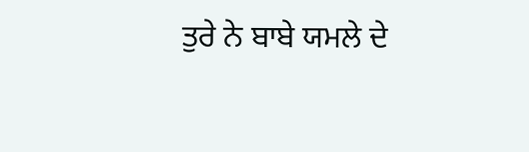ਤੁਰੇ ਨੇ ਬਾਬੇ ਯਮਲੇ ਦੇ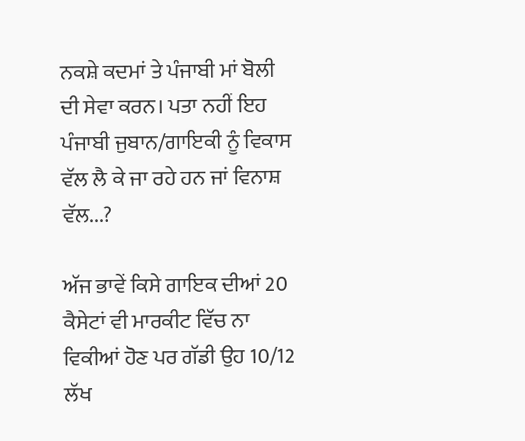ਨਕਸ਼ੇ ਕਦਮਾਂ ਤੇ ਪੰਜਾਬੀ ਮਾਂ ਬੋਲੀ ਦੀ ਸੇਵਾ ਕਰਨ। ਪਤਾ ਨਹੀਂ ਇਹ ਪੰਜਾਬੀ ਜੁਬਾਨ/ਗਾਇਕੀ ਨੂੰ ਵਿਕਾਸ ਵੱਲ ਲੈ ਕੇ ਜਾ ਰਹੇ ਹਨ ਜਾਂ ਵਿਨਾਸ਼ ਵੱਲ...?

ਅੱਜ ਭਾਵੇਂ ਕਿਸੇ ਗਾਇਕ ਦੀਆਂ 20 ਕੈਸੇਟਾਂ ਵੀ ਮਾਰਕੀਟ ਵਿੱਚ ਨਾ ਵਿਕੀਆਂ ਹੋਣ ਪਰ ਗੱਡੀ ਉਹ 10/12 ਲੱਖ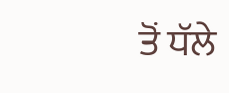ਤੋਂ ਧੱਲੇ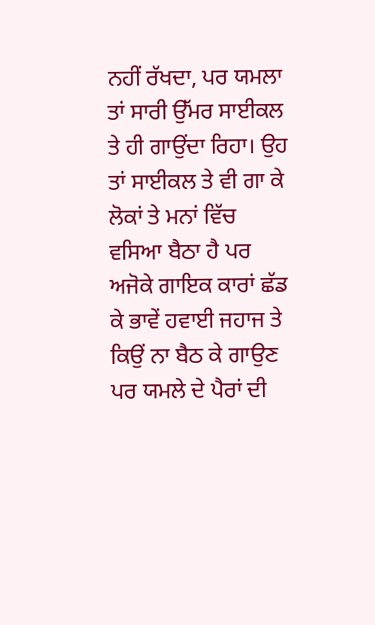ਨਹੀਂ ਰੱਖਦਾ, ਪਰ ਯਮਲਾ ਤਾਂ ਸਾਰੀ ਉੱਮਰ ਸਾਈਕਲ ਤੇ ਹੀ ਗਾਉਂਦਾ ਰਿਹਾ। ਉਹ ਤਾਂ ਸਾਈਕਲ ਤੇ ਵੀ ਗਾ ਕੇ ਲੋਕਾਂ ਤੇ ਮਨਾਂ ਵਿੱਚ ਵਸਿਆ ਬੈਠਾ ਹੈ ਪਰ ਅਜੋਕੇ ਗਾਇਕ ਕਾਰਾਂ ਛੱਡ ਕੇ ਭਾਵੇਂ ਹਵਾਈ ਜਹਾਜ ਤੇ ਕਿਉਂ ਨਾ ਬੈਠ ਕੇ ਗਾਉਣ ਪਰ ਯਮਲੇ ਦੇ ਪੈਰਾਂ ਦੀ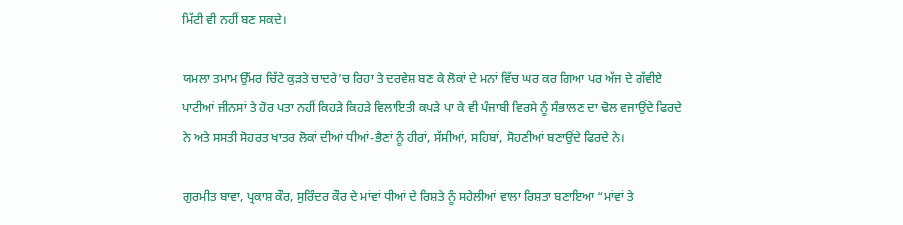ਮਿੱਟੀ ਵੀ ਨਹੀਂ ਬਣ ਸਕਦੇ।

ਯਮਲਾ ਤਮਾਮ ਉੱਮਰ ਚਿੱਟੇ ਕੁੜਤੇ ਚਾਦਰੇ’ਚ ਰਿਹਾ ਤੇ ਦਰਵੇਸ਼ ਬਣ ਕੇ ਲੋਕਾਂ ਦੇ ਮਨਾਂ ਵਿੱਚ ਘਰ ਕਰ ਗਿਆ ਪਰ ਅੱਜ ਦੇ ਗੱਵੀਏ ਪਾਟੀਆਂ ਜੀਨਸਾਂ ਤੇ ਹੋਰ ਪਤਾ ਨਹੀਂ ਕਿਹੜੇ ਕਿਹੜੇ ਵਿਲਾਇਤੀ ਕਪੜੇ ਪਾ ਕੇ ਵੀ ਪੰਜਾਬੀ ਵਿਰਸੇ ਨੂੰ ਸੰਭਾਲਣ ਦਾ ਢੋਲ ਵਜਾਉਂਦੇ ਫਿਰਦੇ ਨੇ ਅਤੇ ਸਸਤੀ ਸੋਹਰਤ ਖਾਤਰ ਲੋਕਾਂ ਦੀਆਂ ਧੀਆਂ-ਭੈਣਾਂ ਨੂੰ ਹੀਰਾਂ, ਸੱਸੀਆਂ, ਸਹਿਬਾਂ, ਸੋਹਣੀਆਂ ਬਣਾਉਂਦੇ ਫਿਰਦੇ ਨੇ।

ਗੁਰਮੀਤ ਬਾਵਾ, ਪ੍ਰਕਾਸ਼ ਕੌਰ, ਸੁਰਿੰਦਰ ਕੌਰ ਦੇ ਮਾਂਵਾਂ ਧੀਆਂ ਦੇ ਰਿਸ਼ਤੇ ਨੂੰ ਸਹੇਲੀਆਂ ਵਾਲਾ ਰਿਸ਼ਤਾ ਬਣਾਇਆ “ਮਾਂਵਾਂ ਤੇ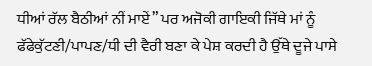ਧੀਆਂ ਰੱਲ ਬੈਠੀਆਂ ਨੀਂ ਮਾਏਂ” ਪਰ ਅਜੋਕੀ ਗਾਇਕੀ ਜਿੱਥੇ ਮਾਂ ਨੂੰ ਫੱਫੇਕੁੱਟਣੀ/ਪਾਪਣ/ਧੀ ਦੀ ਵੈਰੀ ਬਣਾ ਕੇ ਪੇਸ਼ ਕਰਦੀ ਹੈ ਉੱਥੇ ਦੂਜੇ ਪਾਸੇ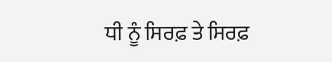ਧੀ ਨੂੰ ਸਿਰਫ਼ ਤੇ ਸਿਰਫ਼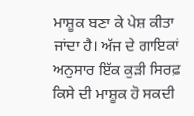ਮਾਸ਼ੂਕ ਬਣਾ ਕੇ ਪੇਸ਼ ਕੀਤਾ ਜਾਂਦਾ ਹੈ। ਅੱਜ ਦੇ ਗਾਇਕਾਂ ਅਨੁਸਾਰ ਇੱਕ ਕੁੜੀ ਸਿਰਫ਼ ਕਿਸੇ ਦੀ ਮਾਸ਼ੂਕ ਹੋ ਸਕਦੀ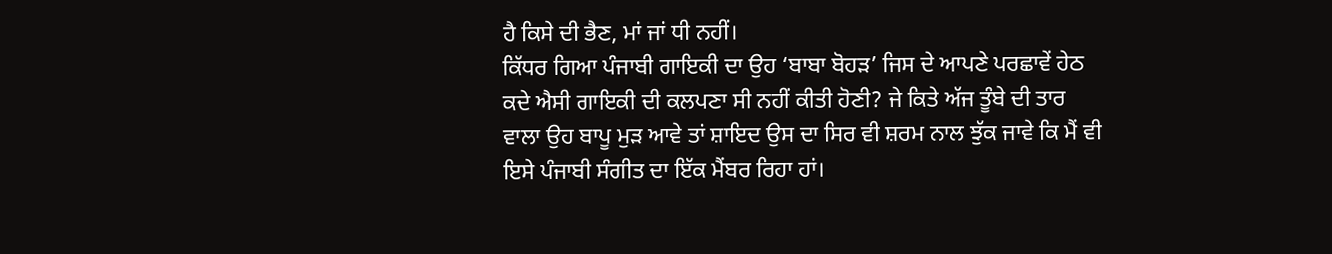ਹੈ ਕਿਸੇ ਦੀ ਭੈਣ, ਮਾਂ ਜਾਂ ਧੀ ਨਹੀਂ।
ਕਿੱਧਰ ਗਿਆ ਪੰਜਾਬੀ ਗਾਇਕੀ ਦਾ ਉਹ ‘ਬਾਬਾ ਬੋਹੜ’ ਜਿਸ ਦੇ ਆਪਣੇ ਪਰਛਾਵੇਂ ਹੇਠ ਕਦੇ ਐਸੀ ਗਾਇਕੀ ਦੀ ਕਲਪਣਾ ਸੀ ਨਹੀਂ ਕੀਤੀ ਹੋਣੀ? ਜੇ ਕਿਤੇ ਅੱਜ ਤੂੰਬੇ ਦੀ ਤਾਰ ਵਾਲਾ ਉਹ ਬਾਪੂ ਮੁੜ ਆਵੇ ਤਾਂ ਸ਼ਾਇਦ ਉਸ ਦਾ ਸਿਰ ਵੀ ਸ਼ਰਮ ਨਾਲ ਝੁੱਕ ਜਾਵੇ ਕਿ ਮੈਂ ਵੀ ਇਸੇ ਪੰਜਾਬੀ ਸੰਗੀਤ ਦਾ ਇੱਕ ਮੈਂਬਰ ਰਿਹਾ ਹਾਂ।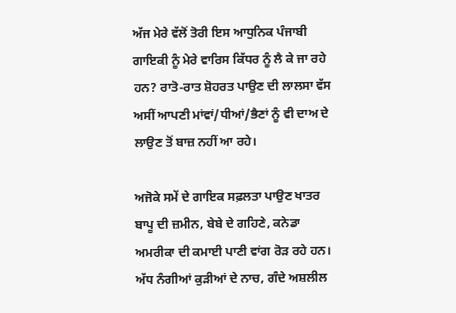ਅੱਜ ਮੇਰੇ ਵੱਲੋਂ ਤੋਰੀ ਇਸ ਆਧੁਨਿਕ ਪੰਜਾਬੀ ਗਾਇਕੀ ਨੂੰ ਮੇਰੇ ਵਾਰਿਸ ਕਿੱਧਰ ਨੂੰ ਲੈ ਕੇ ਜਾ ਰਹੇ ਹਨ? ਰਾਤੋ-ਰਾਤ ਸ਼ੋਹਰਤ ਪਾਉਣ ਦੀ ਲਾਲਸਾ ਵੱਸ ਅਸੀਂ ਆਪਣੀ ਮਾਂਵਾਂ/ਧੀਆਂ/ਭੈਣਾਂ ਨੂੰ ਵੀ ਦਾਅ ਦੇ ਲਾਉਣ ਤੋਂ ਬਾਜ਼ ਨਹੀਂ ਆ ਰਹੇ।

ਅਜੋਕੇ ਸਮੇਂ ਦੇ ਗਾਇਕ ਸਫ਼ਲਤਾ ਪਾਉਣ ਖਾਤਰ ਬਾਪੂ ਦੀ ਜ਼ਮੀਨ, ਬੇਬੇ ਦੇ ਗਹਿਣੇ, ਕਨੇਡਾ ਅਮਰੀਕਾ ਦੀ ਕਮਾਈ ਪਾਣੀ ਵਾਂਗ ਰੋੜ ਰਹੇ ਹਨ। ਅੱਧ ਨੰਗੀਆਂ ਕੁੜੀਆਂ ਦੇ ਨਾਚ, ਗੰਦੇ ਅਸ਼ਲੀਲ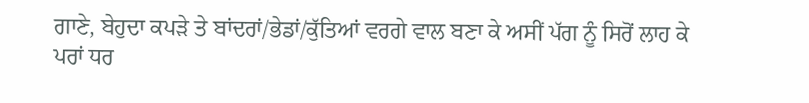ਗਾਣੇ, ਬੇਹੁਦਾ ਕਪੜੇ ਤੇ ਬਾਂਦਰਾਂ/ਭੇਡਾਂ/ਕੁੱਤਿਆਂ ਵਰਗੇ ਵਾਲ ਬਣਾ ਕੇ ਅਸੀਂ ਪੱਗ ਨੂੰ ਸਿਰੋਂ ਲਾਹ ਕੇ ਪਰਾਂ ਧਰ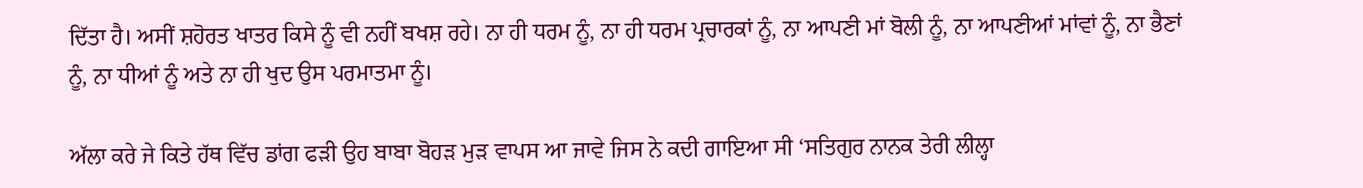ਦਿੱਤਾ ਹੈ। ਅਸੀਂ ਸ਼ਹੋਰਤ ਖਾਤਰ ਕਿਸੇ ਨੂੰ ਵੀ ਨਹੀਂ ਬਖਸ਼ ਰਹੇ। ਨਾ ਹੀ ਧਰਮ ਨੂੰ, ਨਾ ਹੀ ਧਰਮ ਪ੍ਰਚਾਰਕਾਂ ਨੂੰ, ਨਾ ਆਪਣੀ ਮਾਂ ਬੋਲੀ ਨੂੰ, ਨਾ ਆਪਣੀਆਂ ਮਾਂਵਾਂ ਨੂੰ, ਨਾ ਭੈਣਾਂ ਨੂੰ, ਨਾ ਧੀਆਂ ਨੂੰ ਅਤੇ ਨਾ ਹੀ ਖੁਦ ਉਸ ਪਰਮਾਤਮਾ ਨੂੰ।

ਅੱਲਾ ਕਰੇ ਜੇ ਕਿਤੇ ਹੱਥ ਵਿੱਚ ਡਾਂਗ ਫੜੀ ਉਹ ਬਾਬਾ ਬੋਹੜ ਮੁੜ ਵਾਪਸ ਆ ਜਾਵੇ ਜਿਸ ਨੇ ਕਦੀ ਗਾਇਆ ਸੀ ‘ਸਤਿਗੁਰ ਨਾਨਕ ਤੇਰੀ ਲੀਲ੍ਹਾ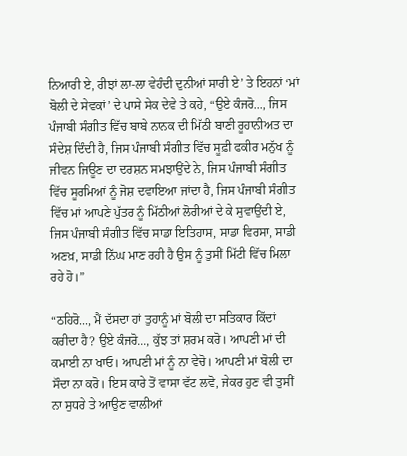ਨਿਆਰੀ ਏ, ਰੀਝਾਂ ਲਾ-ਲਾ ਵੇਹੰਦੀ ਦੁਨੀਆਂ ਸਾਰੀ ਏ’ ਤੇ ਇਹਨਾਂ ‘ਮਾਂ ਬੋਲੀ ਦੇ ਸੇਵਕਾਂ’ ਦੇ ਪਾਸੇ ਸੇਕ ਦੇਵੇ ਤੇ ਕਹੇ, “ਉਏ ਕੰਜਰੋ..., ਜਿਸ ਪੰਜਾਬੀ ਸੰਗੀਤ ਵਿੱਚ ਬਾਬੇ ਨਾਨਕ ਦੀ ਮਿੱਠੀ ਬਾਣੀ ਰੂਹਾਨੀਅਤ ਦਾ ਸੰਦੇਸ਼ ਦਿੰਦੀ ਹੈ, ਜਿਸ ਪੰਜਾਬੀ ਸੰਗੀਤ ਵਿੱਚ ਸੂਫ਼ੀ ਫਕੀਰ ਮਨੁੱਖ ਨੂੰ ਜੀਵਨ ਜਿਊਣ ਦਾ ਦਰਸ਼ਨ ਸਮਝਾਉਂਦੇ ਨੇ, ਜਿਸ ਪੰਜਾਬੀ ਸੰਗੀਤ ਵਿੱਚ ਸੂਰਮਿਆਂ ਨੂੰ ਜੋਸ਼ ਦਵਾਇਆ ਜਾਂਦਾ ਹੈ, ਜਿਸ ਪੰਜਾਬੀ ਸੰਗੀਤ ਵਿੱਚ ਮਾਂ ਆਪਣੇ ਪੁੱਤਰ ਨੂੰ ਮਿੱਠੀਆਂ ਲੋਰੀਆਂ ਦੇ ਕੇ ਸੁਵਾਉਂਦੀ ਏ, ਜਿਸ ਪੰਜਾਬੀ ਸੰਗੀਤ ਵਿੱਚ ਸਾਡਾ ਇਤਿਹਾਸ, ਸਾਡਾ ਵਿਰਸਾ, ਸਾਡੀ ਅਣਖ਼, ਸਾਡੀ ਨਿੱਘ ਮਾਣ ਰਹੀ ਹੈ ਉਸ ਨੂੰ ਤੁਸੀਂ ਮਿੱਟੀ ਵਿੱਚ ਮਿਲਾ ਰਹੇ ਹੋ।”

“ਠਹਿਰੋ..., ਮੈਂ ਦੱਸਦਾ ਹਾਂ ਤੁਹਾਨੂੰ ਮਾਂ ਬੋਲੀ ਦਾ ਸਤਿਕਾਰ ਕਿੱਦਾਂ ਕਰੀਦਾ ਹੈ? ਉਏ ਕੰਜਰੋ..., ਕੁੱਝ ਤਾਂ ਸ਼ਰਮ ਕਰੋ। ਆਪਣੀ ਮਾਂ ਦੀ ਕਮਾਈ ਨਾ ਖਾਓ। ਆਪਣੀ ਮਾਂ ਨੂੰ ਨਾ ਵੇਚੋ। ਆਪਣੀ ਮਾਂ ਬੋਲੀ ਦਾ ਸੌਦਾ ਨਾ ਕਰੋ। ਇਸ ਕਾਰੇ ਤੋਂ ਵਾਸਾ ਵੱਟ ਲਵੋ, ਜੇਕਰ ਹੁਣ ਵੀ ਤੁਸੀਂ ਨਾ ਸੁਧਰੇ ਤੇ ਆਉਣ ਵਾਲੀਆਂ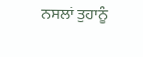ਨਸਲਾਂ ਤੁਹਾਨੂੰ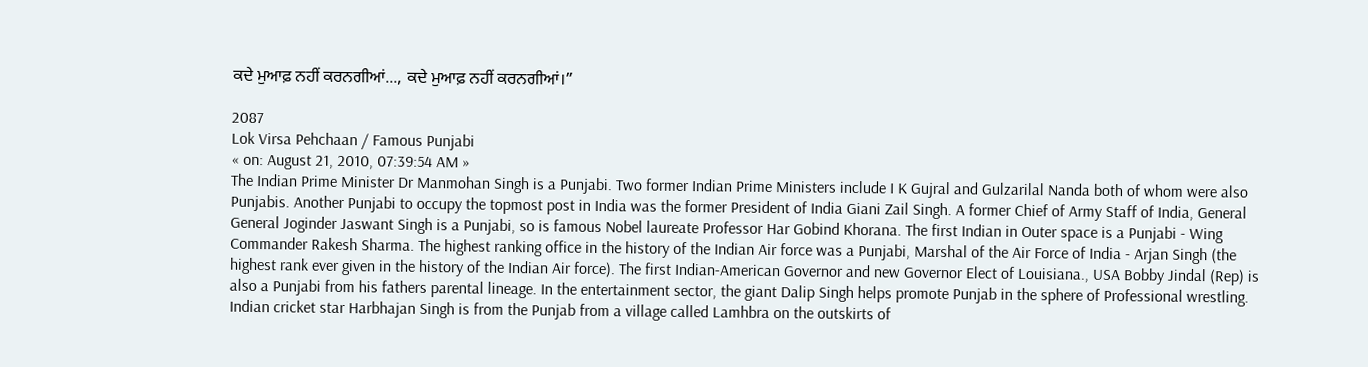ਕਦੇ ਮੁਆਫ਼ ਨਹੀਂ ਕਰਨਗੀਆਂ..., ਕਦੇ ਮੁਆਫ਼ ਨਹੀਂ ਕਰਨਗੀਆਂ।”

2087
Lok Virsa Pehchaan / Famous Punjabi
« on: August 21, 2010, 07:39:54 AM »
The Indian Prime Minister Dr Manmohan Singh is a Punjabi. Two former Indian Prime Ministers include I K Gujral and Gulzarilal Nanda both of whom were also Punjabis. Another Punjabi to occupy the topmost post in India was the former President of India Giani Zail Singh. A former Chief of Army Staff of India, General General Joginder Jaswant Singh is a Punjabi, so is famous Nobel laureate Professor Har Gobind Khorana. The first Indian in Outer space is a Punjabi - Wing Commander Rakesh Sharma. The highest ranking office in the history of the Indian Air force was a Punjabi, Marshal of the Air Force of India - Arjan Singh (the highest rank ever given in the history of the Indian Air force). The first Indian-American Governor and new Governor Elect of Louisiana., USA Bobby Jindal (Rep) is also a Punjabi from his fathers parental lineage. In the entertainment sector, the giant Dalip Singh helps promote Punjab in the sphere of Professional wrestling. Indian cricket star Harbhajan Singh is from the Punjab from a village called Lamhbra on the outskirts of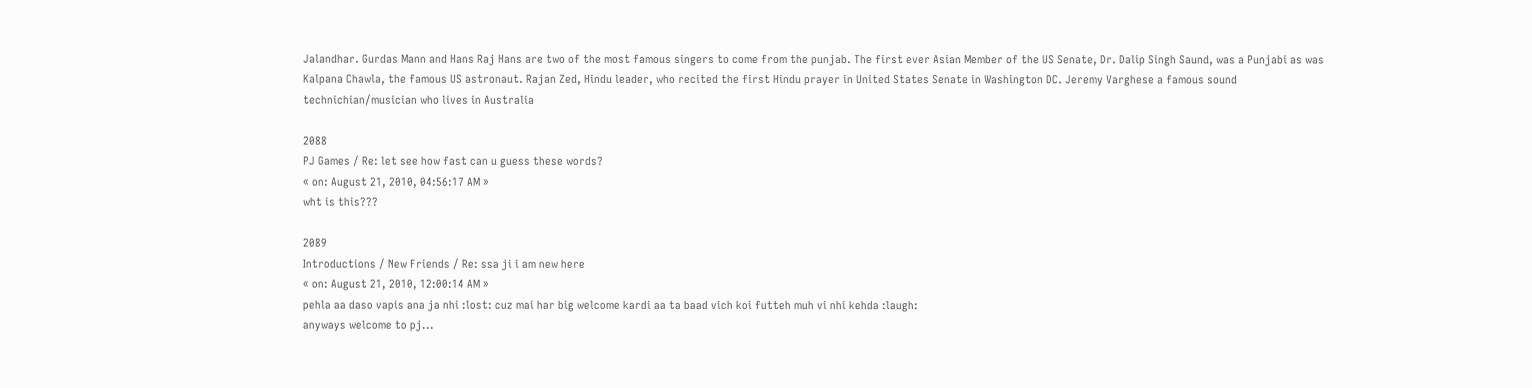Jalandhar. Gurdas Mann and Hans Raj Hans are two of the most famous singers to come from the punjab. The first ever Asian Member of the US Senate, Dr. Dalip Singh Saund, was a Punjabi as was Kalpana Chawla, the famous US astronaut. Rajan Zed, Hindu leader, who recited the first Hindu prayer in United States Senate in Washington DC. Jeremy Varghese a famous sound technichian/musician who lives in Australia

2088
PJ Games / Re: let see how fast can u guess these words?
« on: August 21, 2010, 04:56:17 AM »
wht is this???

2089
Introductions / New Friends / Re: ssa ji i am new here
« on: August 21, 2010, 12:00:14 AM »
pehla aa daso vapis ana ja nhi :lost: cuz mai har big welcome kardi aa ta baad vich koi futteh muh vi nhi kehda :laugh:
anyways welcome to pj...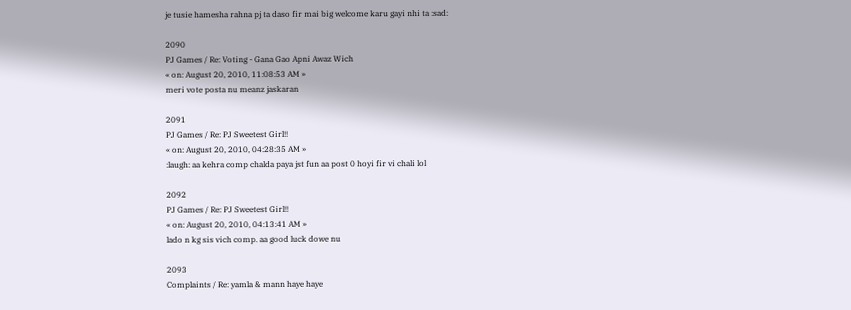je tusie hamesha rahna pj ta daso fir mai big welcome karu gayi nhi ta :sad:

2090
PJ Games / Re: Voting - Gana Gao Apni Awaz Wich
« on: August 20, 2010, 11:08:53 AM »
meri vote posta nu meanz jaskaran

2091
PJ Games / Re: PJ Sweetest Girl!!
« on: August 20, 2010, 04:28:35 AM »
:laugh: aa kehra comp chalda paya jst fun aa post 0 hoyi fir vi chali lol

2092
PJ Games / Re: PJ Sweetest Girl!!
« on: August 20, 2010, 04:13:41 AM »
lado n kg sis vich comp. aa good luck dowe nu

2093
Complaints / Re: yamla & mann haye haye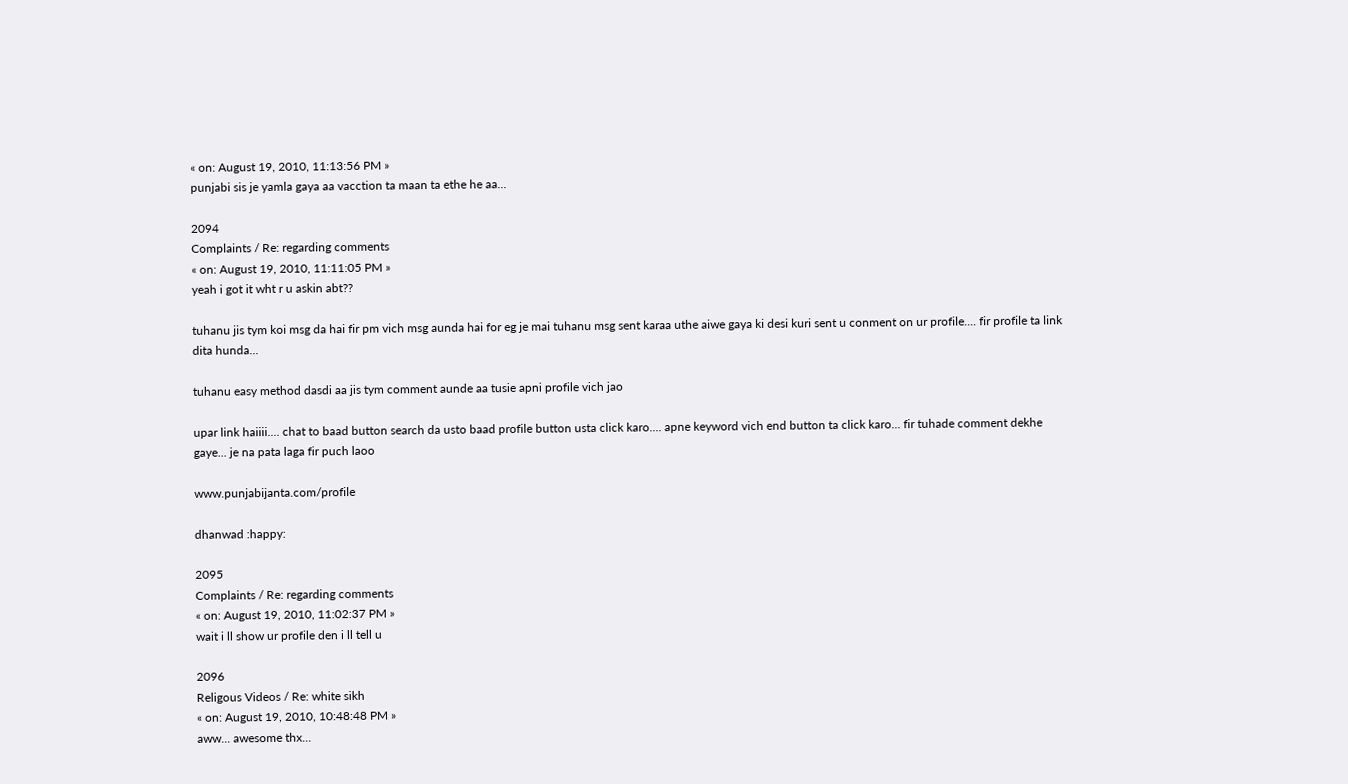« on: August 19, 2010, 11:13:56 PM »
punjabi sis je yamla gaya aa vacction ta maan ta ethe he aa...

2094
Complaints / Re: regarding comments
« on: August 19, 2010, 11:11:05 PM »
yeah i got it wht r u askin abt??

tuhanu jis tym koi msg da hai fir pm vich msg aunda hai for eg je mai tuhanu msg sent karaa uthe aiwe gaya ki desi kuri sent u conment on ur profile.... fir profile ta link dita hunda...

tuhanu easy method dasdi aa jis tym comment aunde aa tusie apni profile vich jao

upar link haiiii.... chat to baad button search da usto baad profile button usta click karo.... apne keyword vich end button ta click karo... fir tuhade comment dekhe gaye... je na pata laga fir puch laoo

www.punjabijanta.com/profile

dhanwad :happy:

2095
Complaints / Re: regarding comments
« on: August 19, 2010, 11:02:37 PM »
wait i ll show ur profile den i ll tell u

2096
Religous Videos / Re: white sikh
« on: August 19, 2010, 10:48:48 PM »
aww... awesome thx...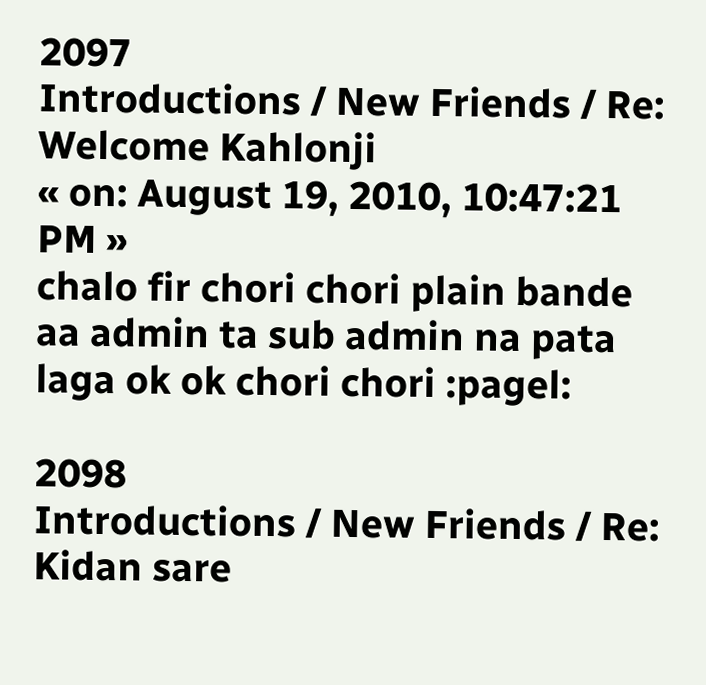2097
Introductions / New Friends / Re: Welcome Kahlonji
« on: August 19, 2010, 10:47:21 PM »
chalo fir chori chori plain bande aa admin ta sub admin na pata laga ok ok chori chori :pagel:

2098
Introductions / New Friends / Re: Kidan sare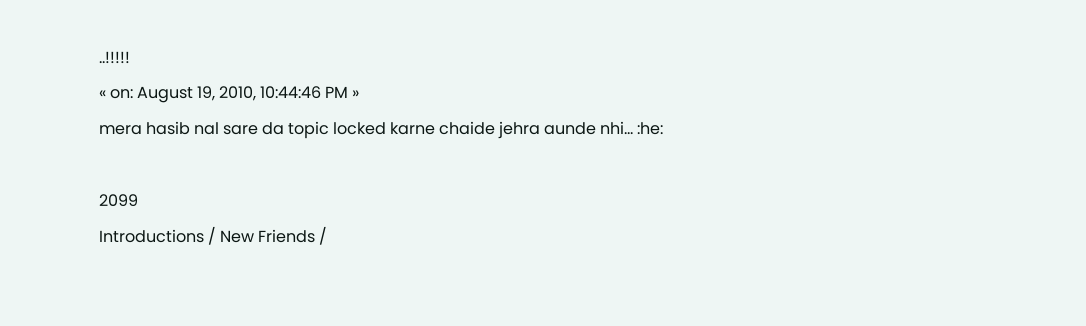..!!!!!
« on: August 19, 2010, 10:44:46 PM »
mera hasib nal sare da topic locked karne chaide jehra aunde nhi... :he:

2099
Introductions / New Friends /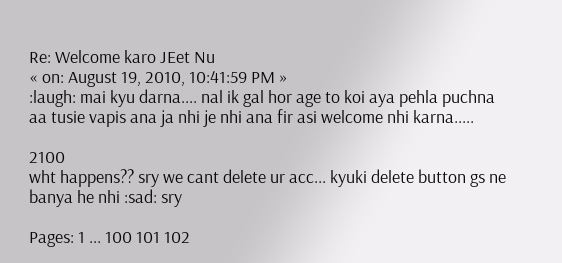Re: Welcome karo JEet Nu
« on: August 19, 2010, 10:41:59 PM »
:laugh: mai kyu darna.... nal ik gal hor age to koi aya pehla puchna aa tusie vapis ana ja nhi je nhi ana fir asi welcome nhi karna.....

2100
wht happens?? sry we cant delete ur acc... kyuki delete button gs ne banya he nhi :sad: sry

Pages: 1 ... 100 101 102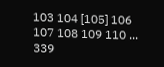103 104 [105] 106 107 108 109 110 ... 339